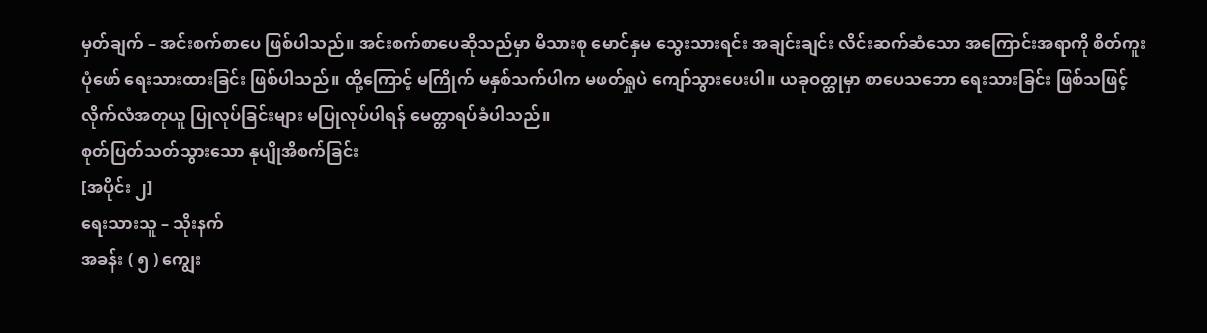မှတ်ချက် – အင်းစက်စာပေ ဖြစ်ပါသည်။ အင်းစက်စာပေဆိုသည်မှာ မိသားစု မောင်နှမ သွေးသားရင်း အချင်းချင်း လိင်းဆက်ဆံသော အကြောင်းအရာကို စိတ်ကူးပုံဖော် ရေးသားထားခြင်း ဖြစ်ပါသည်။ ထို့ကြောင့် မကြိုက် မနှစ်သက်ပါက မဖတ်ရှုပဲ ကျော်သွားပေးပါ။ ယခုဝတ္ထုမှာ စာပေသဘော ရေးသားခြင်း ဖြစ်သဖြင့် လိုက်လံအတုယူ ပြုလုပ်ခြင်းများ မပြုလုပ်ပါရန် မေတ္တာရပ်ခံပါသည်။
စုတ်ပြတ်သတ်သွားသော နုပျိုအိစက်ခြင်း
[အပိုင်း ၂]
ရေးသားသူ – သိုးနက်
အခန်း ( ၅ ) ကျွေး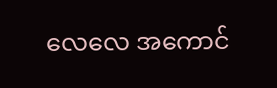လေလေ အကောင်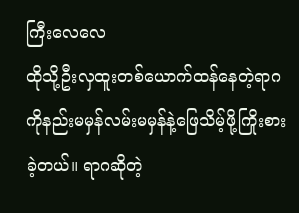ကြီးလေလေ
ထိုသို့ဦးလှထူးတစ်ယောက်ထန်နေတဲ့ရာဂကိုနည်းမမှန်လမ်းမမှန်နဲ့ဖြေသိမ့်ဖို့ကြိုးစားခဲ့တယ်။ ရာဂဆိုတဲ့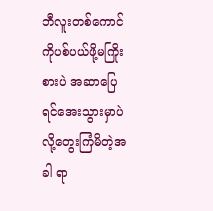ဘီလူးတစ်ကောင်ကိုပစ်ပယ်ဖို့မကြိုးစားပဲ အဆာပြေရင်အေးသွားမှာပဲလို့တွေးကြံမိတဲ့အခါ ရာ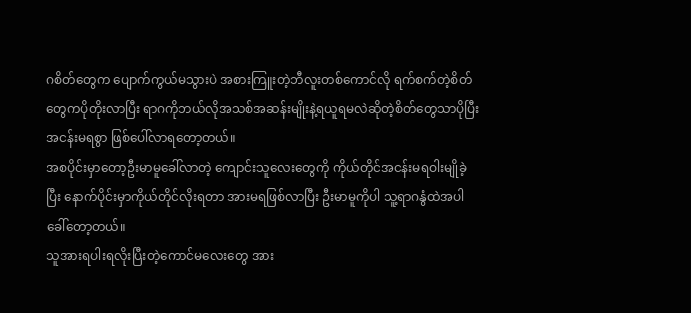ဂစိတ်တွေက ပျောက်ကွယ်မသွားပဲ အစားကြူးတဲ့ဘီလူးတစ်ကောင်လို ရက်စက်တဲ့စိတ်တွေကပိုတိုးလာပြီး ရာဂကိုဘယ်လိုအသစ်အဆန်းမျိုးနဲ့ရယူရမလဲဆိုတဲ့စိတ်တွေသာပိုပြီးအငန်းမရစွာ ဖြစ်ပေါ်လာရတော့တယ်။
အစပိုင်းမှာတော့ဦးမာမူခေါ်လာတဲ့ ကျောင်းသူလေးတွေကို ကိုယ်တိုင်အငန်းမရဝါးမျိုခဲ့ပြီး နောက်ပိုင်းမှာကိုယ်တိုင်လိုးရတာ အားမရဖြစ်လာပြီး ဦးမာမူကိုပါ သူ့ရာဂနွံထဲအပါခေါ်တော့တယ်။
သူအားရပါးရလိုးပြီးတဲ့ကောင်မလေးတွေ အား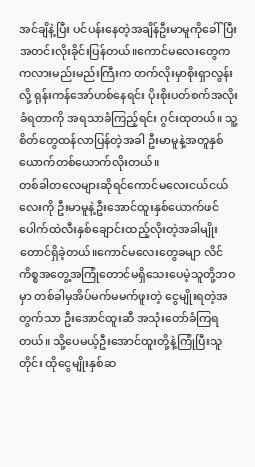အင်ချိနဲ့ပြီး ပင်ပန်းနေတဲ့အချိန်ဦးမာမူကိုခေါ်ပြီး အတင်းလိုးခိုင်းပြန်တယ်။ကောင်မလေးတွေက ကလားမည်းမည်းကြီးက တက်လိုးမှာစိုးရှာလွန်းလို့ ရုန်းကန်အော်ဟစ်နေရင်း ပိုးစိုးပတ်စက်အလိုးခံရတာကို အရသာခံကြည့်ရင်း ဂွင်းထုတယ်။ သူ့စိတ်တွေထန်လာပြန်တဲ့အခါ ဦးမာမူနဲ့အတူနှစ်ယောက်တစ်ယောက်လိုးတယ်။
တစ်ခါတလေများဆိုရင်ကောင်မလေးငယ်ငယ်လေးကို ဦးမာမူနဲ့ဦးအောင်ထူးနှစ်ယောက်ဖင်ပေါက်ထဲလီးနှစ်ချောင်းထည့်လိုးတဲ့အခါမျိုးတောင်ရှိခဲ့တယ်။ကောင်မလေးတွေခမျာ လိင်ကိစ္စအတွေ့အကြုံတောင်မရှိသေးပေမဲ့သူတို့ဘဝမှာ တစ်ခါမှအိပ်မက်မမက်ဖူးတဲ့ ငွေမျိုးရတဲ့အတွက်သာ ဦးအောင်ထူးဆီ အသုံးတော်ခံကြရတယ်။ သို့ပေမယ့်ဦးအောင်ထူးတို့နဲ့ကြုံပြီးသူတိုင်း ထိုငွေမျိုးနှစ်ဆ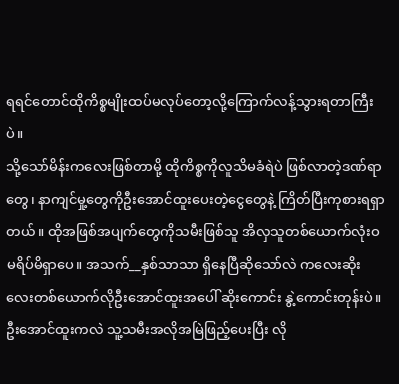ရရင်တောင်ထိုကိစ္စမျိုးထပ်မလုပ်တော့လို့ကြောက်လန့်သွားရတာကြီးပဲ။
သို့သော်မိန်းကလေးဖြစ်တာမို့ ထိုကိစ္စကိုလူသိမခံရဲပဲ ဖြစ်လာတဲ့ဒဏ်ရာတွေ၊ နာကျင်မှု့တွေကိုဦးအောင်ထူးပေးတဲ့ငွေတွေနဲ့ ကြိတ်ပြီးကုစားရရှာတယ်။ ထိုအဖြစ်အပျက်တွေကိုသမီးဖြစ်သူ အိလှသူတစ်ယောက်လုံးဝ မရိပ်မိရှာပေ။ အသက်__နှစ်သာသာ ရှိနေပြီဆိုသော်လဲ ကလေးဆိုးလေးတစ်ယောက်လိုဦးအောင်ထူးအပေါ် ဆိုးကောင်း နွဲ့ကောင်းတုန်းပဲ။
ဦးအောင်ထူးကလဲ သူ့သမီးအလိုအမြဲဖြည့်ပေးပြီး လို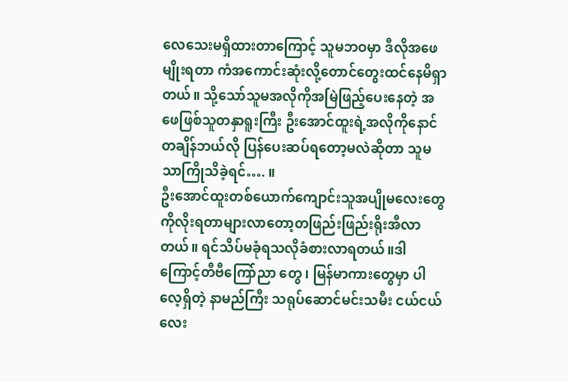လေသေးမရှိထားတာကြောင့် သူမဘဝမှာ ဒီလိုအဖေမျိုးရတာ ကံအကောင်းဆုံးလို့တောင်တွေးထင်နေမိရှာတယ်။ သို့သော်သူမအလိုကိုအမြဲဖြည့်ပေးနေတဲ့ အဖေဖြစ်သူတနှာရူးကြီး ဦးအောင်ထူးရဲ့အလိုကိုနောင်တချိန်ဘယ်လို ပြန်ပေးဆပ်ရတော့မလဲဆိုတာ သူမသာကြိုသိခဲ့ရင်…. ။
ဦးအောင်ထူးတစ်ယောက်ကျောင်းသူအပျိုမလေးတွေကိုလိုးရတာများလာတော့တဖြည်းဖြည်းရိုးအီလာတယ်။ ရင်သိပ်မခုံရသလိုခံစားလာရတယ်။ဒါကြောင့်တီဗီကြော်ညာ တွေ ၊ မြန်မာကားတွေမှာ ပါလေ့ရှိတဲ့ နာမည်ကြီး သရုပ်ဆောင်မင်းသမီး ငယ်ငယ်လေး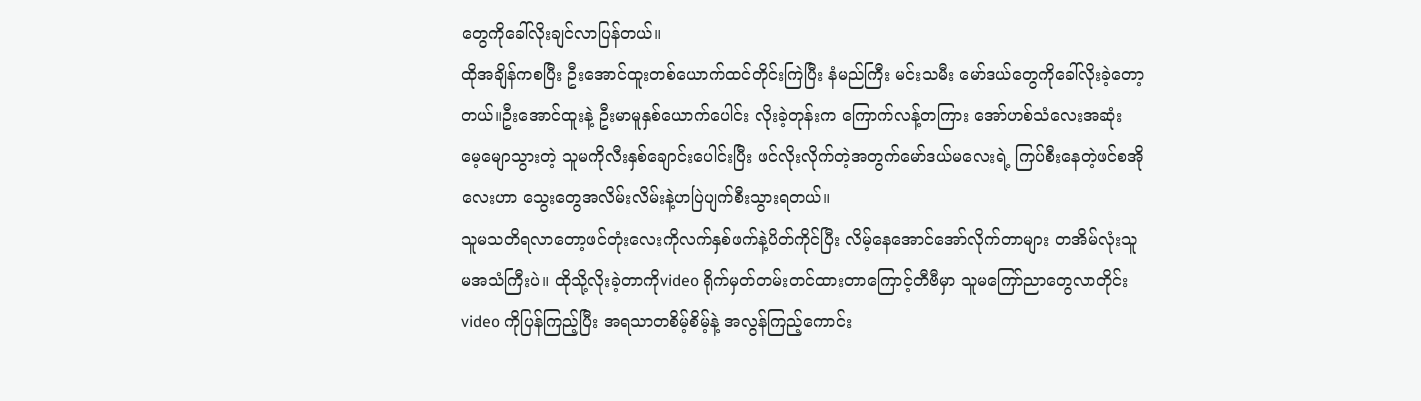တွေကိုခေါ်လိုးချင်လာပြန်တယ်။
ထိုအချိန်ကစပြီး ဦးအောင်ထူးတစ်ယောက်ထင်တိုင်းကြဲပြီး နံမည်ကြီး မင်းသမီး မော်ဒယ်တွေကိုခေါ်လိုးခဲ့တော့တယ်။ဦးအောင်ထူးနဲ့ ဦးမာမူနှစ်ယောက်ပေါင်း လိုးခဲ့တုန်းက ကြောက်လန့်တကြား အော်ဟစ်သံလေးအဆုံး မေ့မျောသွားတဲ့ သူမကိုလီးနှစ်ချောင်းပေါင်းပြီး ဖင်လိုးလိုက်တဲ့အတွက်မော်ဒယ်မလေးရဲ့ ကြပ်စီးနေတဲ့ဖင်စအိုလေးဟာ သွေးတွေအလိမ်းလိမ်းနဲ့ဟပြဲပျက်စီးသွားရတယ်။
သူမသတိရလာတော့ဖင်တုံးလေးကိုလက်နှစ်ဖက်နဲ့ပိတ်ကိုင်ပြီး လိမ့်နေအောင်အော်လိုက်တာများ တအိမ်လုံးသူမအသံကြီးပဲ။ ထိုသို့လိုးခဲ့တာကိုvideo ရိုက်မှတ်တမ်းတင်ထားတာကြောင့်တီဗီမှာ သူမကြော်ညာတွေလာတိုင်း video ကိုပြန်ကြည့်ပြီး အရသာတစိမ့်စိမ့်နဲ့ အလွန်ကြည့်ကောင်း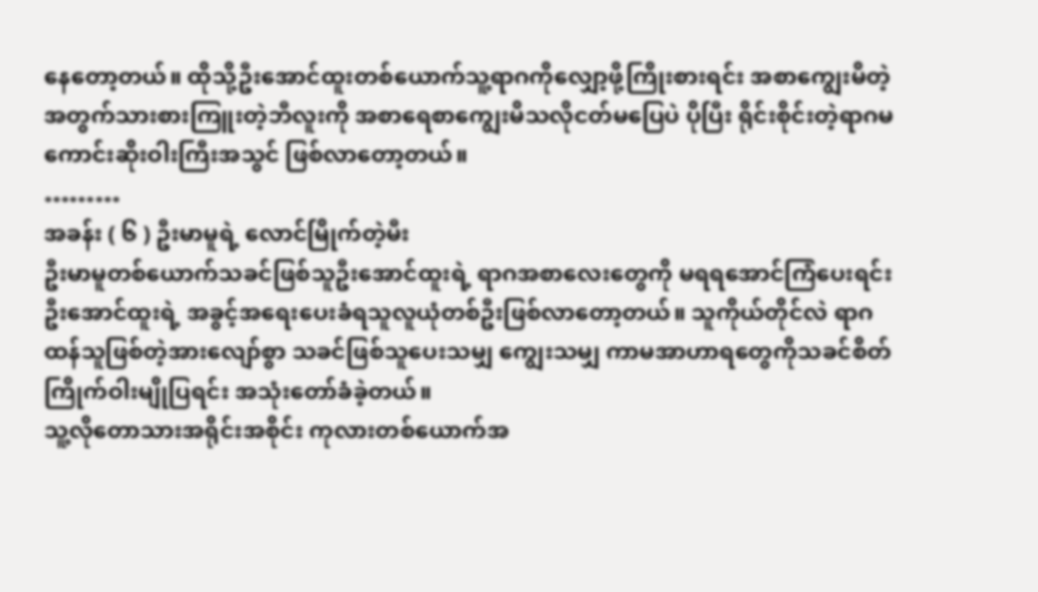နေတော့တယ်။ ထိုသို့ဦးအောင်ထူးတစ်ယောက်သူ့ရာဂကိုလျှော့ဖို့ကြိုးစားရင်း အစာကျွေးမိတဲ့အတွက်သားစားကြူးတဲ့ဘီလူးကို အစာရေစာကျွေးမိသလိုငတ်မပြေပဲ ပိုပြီး ရိုင်းစိုင်းတဲ့ရာဂမကောင်းဆိုးဝါးကြီးအသွင် ဖြစ်လာတော့တယ်။
………
အခန်း ( ၆ ) ဦးမာမူရဲ့ လောင်မြိုက်တဲ့မီး
ဦးမာမူတစ်ယောက်သခင်ဖြစ်သူဦးအောင်ထူးရဲ့ ရာဂအစာလေးတွေကို မရရအောင်ကြံပေးရင်း ဦးအောင်ထူးရဲ့ အခွင့်အရေးပေးခံရသူလူယုံတစ်ဦးဖြစ်လာတော့တယ်။ သူကိုယ်တိုင်လဲ ရာဂထန်သူဖြစ်တဲ့အားလျော်စွာ သခင်ဖြစ်သူပေးသမျှ ကျွေးသမျှ ကာမအာဟာရတွေကိုသခင်စိတ်ကြိုက်ဝါးမျိုပြရင်း အသုံးတော်ခံခဲ့တယ်။
သူ့လိုတောသားအရိုင်းအစိုင်း ကုလားတစ်ယောက်အ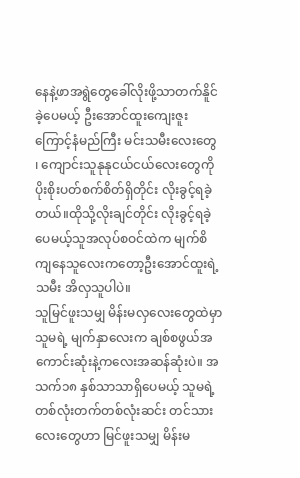နေနဲ့ဖာအရွဲတွေခေါ်လိုးဖို့သာတက်နိူင်ခဲ့ပေမယ့် ဦးအောင်ထူးကျေးဇူးကြောင့်နံမည်ကြီး မင်းသမီးလေးတွေ ၊ ကျောင်းသူနုနုငယ်ငယ်လေးတွေကို ပိုးစိုးပတ်စက်စိတ်ရှိတိုင်း လိုးခွင့်ရခဲ့တယ်။ထိုသို့လိုးချင်တိုင်း လိုးခွင့်ရခဲ့ပေမယ့်သူအလုပ်စဝင်ထဲက မျက်စိကျနေသူလေးကတော့ဦးအောင်ထူးရဲ့သမီး အိလှသူပါပဲ။
သူမြင်ဖူးသမျှ မိန်းမလှလေးတွေထဲမှာ သူမရဲ့ မျက်နှာလေးက ချစ်စဖွယ်အကောင်းဆုံးနဲ့ကလေးအဆန်ဆုံးပဲ။ အသက်၁၈ နှစ်သာသာရှိပေမယ့် သူမရဲ့ တစ်လုံးတက်တစ်လုံးဆင်း တင်သားလေးတွေဟာ မြင်ဖူးသမျှ မိန်းမ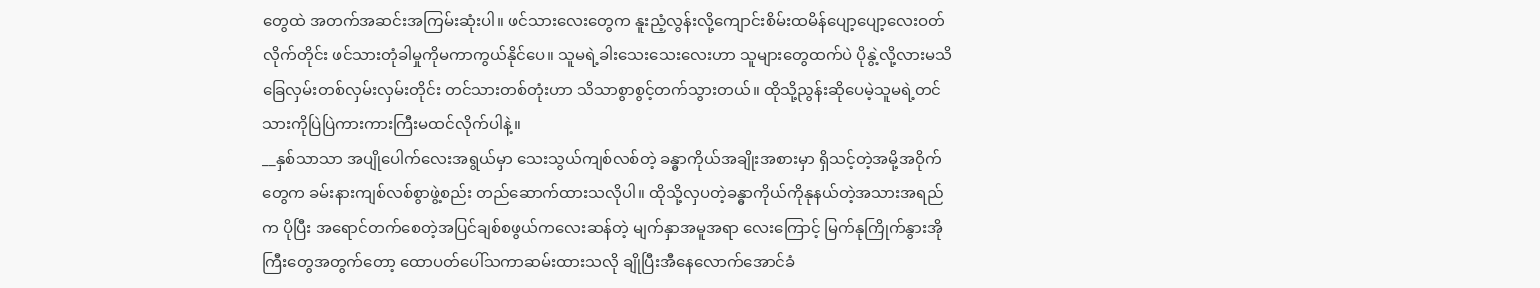တွေထဲ အတက်အဆင်းအကြမ်းဆုံးပါ။ ဖင်သားလေးတွေက နူးညံ့လွန်းလို့ကျောင်းစိမ်းထမိန်ပျော့ပျော့လေးဝတ်လိုက်တိုင်း ဖင်သားတုံခါမှုကိုမကာကွယ်နိုင်ပေ။ သူမရဲ့ခါးသေးသေးလေးဟာ သူများတွေထက်ပဲ ပိုနွဲ့လို့လားမသိခြေလှမ်းတစ်လှမ်းလှမ်းတိုင်း တင်သားတစ်တုံးဟာ သိသာစွာစွင့်တက်သွားတယ်။ ထိုသို့ညွန်းဆိုပေမဲ့သူမရဲ့တင်သားကိုပြဲပြဲကားကားကြီးမထင်လိုက်ပါနဲ့။
__နှစ်သာသာ အပျိုပေါက်လေးအရွယ်မှာ သေးသွယ်ကျစ်လစ်တဲ့ ခန္ဓာကိုယ်အချိုးအစားမှာ ရှိသင့်တဲ့အမို့အဝိုက်တွေက ခမ်းနားကျစ်လစ်စွာဖွဲ့စည်း တည်ဆောက်ထားသလိုပါ။ ထိုသို့လှပတဲ့ခန္ဓာကိုယ်ကိုနုနယ်တဲ့အသားအရည်က ပိုပြီး အရောင်တက်စေတဲ့အပြင်ချစ်စဖွယ်ကလေးဆန်တဲ့ မျက်နှာအမူအရာ လေးကြောင့် မြက်နုကြိုက်နွားအိုကြီးတွေအတွက်တော့ ထောပတ်ပေါ်သကာဆမ်းထားသလို ချိုပြီးအီနေလောက်အောင်ခံ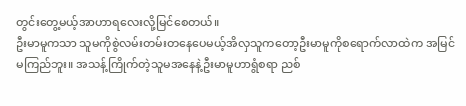တွင်းတွေ့မယ့်အာဟာရလေးလို့မြင်စေတယ်။
ဦးမာမူကသာ သူမကိုစွဲလမ်းတမ်းတနေပေမယ့်အိလှသူကတော့ဦးမာမူကိုစရောက်လာထဲက အမြင်မကြည်ဘူး။ အသန့်ကြိုက်တဲ့သူမအနေနဲ့ဦးမာမူဟာရွံစရာ ညစ်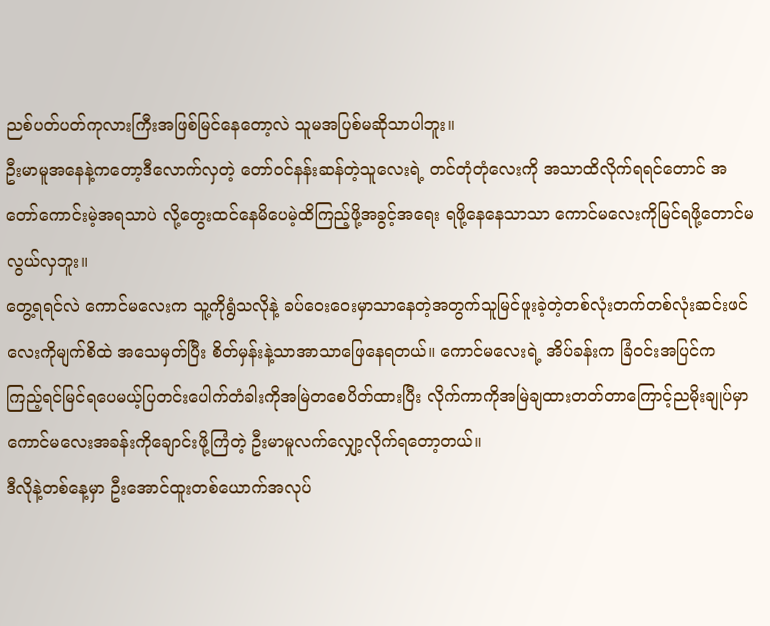ညစ်ပတ်ပတ်ကုလားကြီးအဖြစ်မြင်နေတော့လဲ သူမအပြစ်မဆိုသာပါဘူး။
ဦးမာမူအနေနဲ့ကတော့ဒီလောက်လှတဲ့ တော်ဝင်နန်းဆန်တဲ့သူလေးရဲ့ တင်တုံတုံလေးကို အသာထိလိုက်ရရင်တောင် အတော်ကောင်းမဲ့အရသာပဲ လို့တွေးထင်နေမိပေမဲ့ထိကြည့်ဖို့အခွင့်အရေး ရဖို့နေနေသာသာ ကောင်မလေးကိုမြင်ရဖို့တောင်မလွယ်လှဘူး။
တွေ့ရရင်လဲ ကောင်မလေးက သူ့ကိုရွံသလိုနဲ့ ခပ်ဝေးဝေးမှာသာနေတဲ့အတွက်သူမြင်ဖူးခဲ့တဲ့တစ်လုံးတက်တစ်လုံးဆင်းဖင်လေးကိုမျက်စိထဲ အသေမှတ်ပြီး စိတ်မှန်းနဲ့သာအာသာဖြေနေရတယ်။ ကောင်မလေးရဲ့ အိပ်ခန်းက ခြံဝင်းအပြင်က ကြည့်ရင်မြင်ရပေမယ့်ပြတင်းပေါက်တံခါးကိုအမြဲတစေပိတ်ထားပြီး လိုက်ကာကိုအမြဲချထားတတ်တာကြောင့်ညမိုးချုပ်မှာ ကောင်မလေးအခန်းကိုချောင်းဖို့ကြံတဲ့ ဦးမာမူလက်လျှော့လိုက်ရတော့တယ်။
ဒီလိုနဲ့တစ်နေ့မှာ ဦးအောင်ထူးတစ်ယောက်အလုပ်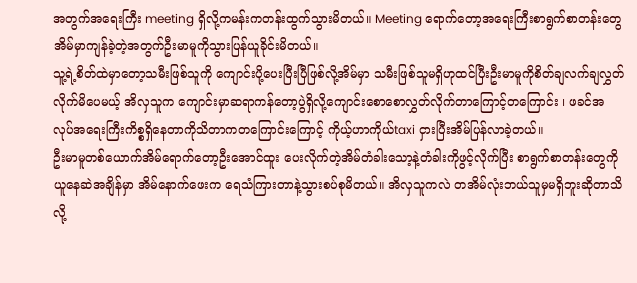အတွက်အရေးကြီး meeting ရှိလို့ကမန်းကတန်းထွက်သွားမိတယ်။ Meeting ရောက်တော့အရေးကြီးစာရွက်စာတန်းတွေ အိမ်မှာကျန်ခဲ့တဲ့အတွက်ဦးမာမူကိုသွားပြန်ယူခိုင်းမိတယ်။
သူ့ရဲ့စိတ်ထဲမှာတော့သမီးဖြစ်သူကို ကျောင်းပို့ပေးပြီးပြီဖြစ်လို့အိမ်မှာ သမီးဖြစ်သူမရှိဟုထင်ပြီးဦးမာမူကိုစိတ်ချလက်ချလွှတ်လိုက်မိပေမယ့် အိလှသူက ကျောင်းမှာဆရာကန်တော့ပွဲရှိလို့ကျောင်းစောစောလွှတ်လိုက်တာကြောင့်တကြောင်း ၊ ဖခင်အလုပ်အရေးကြီးကိစ္စရှိနေတာကိုသိတာကတကြောင်းကြောင့် ကိုယ့်ဟာကိုယ်taxi ငှားပြီးအိမ်ပြန်လာခဲ့တယ်။
ဦးမာမူတစ်ယောက်အိမ်ရောက်တော့ဦးအောင်ထူး ပေးလိုက်တဲ့အိမ်တံခါးသော့နဲ့တံခါးကိုဖွင့်လိုက်ပြီး စာရွက်စာတန်းတွေကိုယူနေဆဲအချိန်မှာ အိမ်နောက်ဖေးက ရေသံကြားတာနဲ့သွားစပ်စုမိတယ်။ အိလှသူကလဲ တအိမ်လုံးဘယ်သူမှမရှိဘူးဆိုတာသိလို့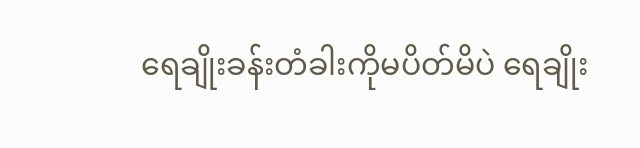ရေချိုးခန်းတံခါးကိုမပိတ်မိပဲ ရေချိုး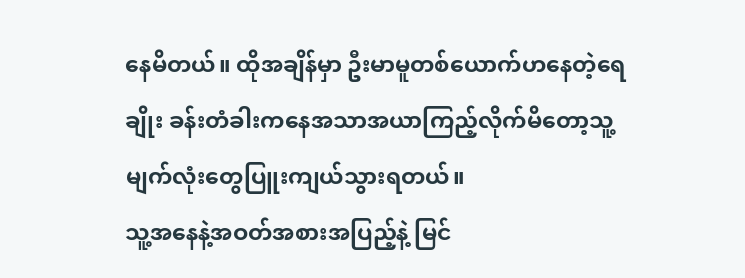နေမိတယ်။ ထိုအချိန်မှာ ဦးမာမူတစ်ယောက်ဟနေတဲ့ရေချိုး ခန်းတံခါးကနေအသာအယာကြည့်လိုက်မိတော့သူ့မျက်လုံးတွေပြူးကျယ်သွားရတယ်။
သူ့အနေနဲ့အဝတ်အစားအပြည့်နဲ့ မြင်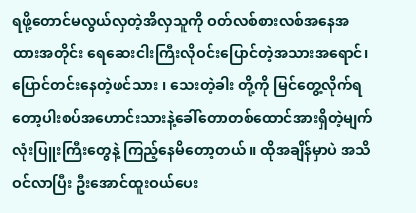ရဖို့တောင်မလွယ်လှတဲ့အိလှသူကို ဝတ်လစ်စားလစ်အနေအထားအတိုင်း ရေဆေးငါးကြီးလိုဝင်းပြောင်တဲ့အသားအရောင်၊ ပြောင်တင်းနေတဲ့ဖင်သား ၊ သေးတဲ့ခါး တို့ကို မြင်တွေ့လိုက်ရတော့ပါးစပ်အဟောင်းသားနဲ့ခေါ်တောတစ်ထောင်အားရှိတဲ့မျက်လုံးပြူးကြီးတွေနဲ့ ကြည့်နေမိတော့တယ်။ ထိုအချိန်မှာပဲ အသိဝင်လာပြီး ဦးအောင်ထူးဝယ်ပေး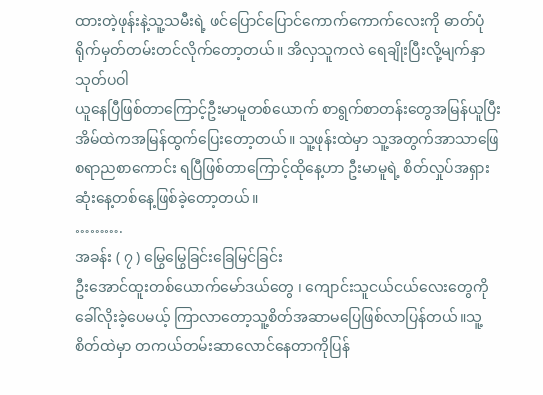ထားတဲ့ဖုန်းနဲ့သူ့သမီးရဲ့ ဖင်ပြောင်ပြောင်ကောက်ကောက်လေးကို ဓာတ်ပုံရိုက်မှတ်တမ်းတင်လိုက်တော့တယ်။ အိလှသူကလဲ ရေချိုးပြီးလို့မျက်နှာသုတ်ပဝါ
ယူနေပြီဖြစ်တာကြောင့်ဦးမာမူတစ်ယောက် စာရွက်စာတန်းတွေအမြန်ယူပြီး အိမ်ထဲကအမြန်ထွက်ပြေးတော့တယ်။ သူ့ဖုန်းထဲမှာ သူ့အတွက်အာသာဖြေစရာညစာကောင်း ရပြီဖြစ်တာကြောင့်ထိုနေ့ဟာ ဦးမာမူရဲ့ စိတ်လှုပ်အရှားဆုံးနေ့တစ်နေ့ဖြစ်ခဲ့တော့တယ်။
……….
အခန်း ( ၇ ) မြွေမြွေခြင်းခြေမြင်ခြင်း
ဦးအောင်ထူးတစ်ယောက်မော်ဒယ်တွေ ၊ ကျောင်းသူငယ်ငယ်လေးတွေကိုခေါ်လိုးခဲ့ပေမယ့် ကြာလာတော့သူ့စိတ်အဆာမပြေဖြစ်လာပြန်တယ်။သူ့စိတ်ထဲမှာ တကယ်တမ်းဆာလောင်နေတာကိုပြန်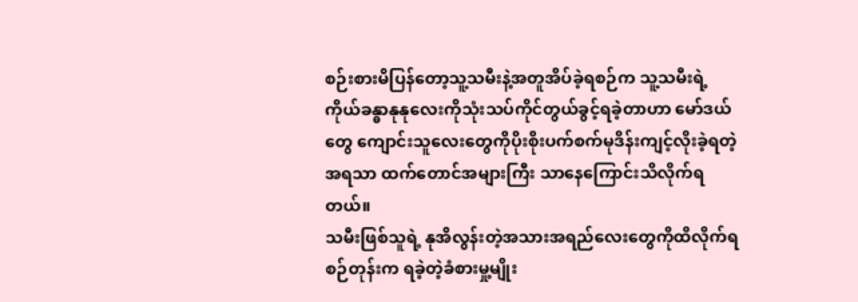စဉ်းစားမိပြန်တော့သူ့သမီးနဲ့အတူအိပ်ခဲ့ရစဉ်က သူ့သမီးရဲ့ ကိုယ်ခန္ဓာနုနုလေးကိုသုံးသပ်ကိုင်တွယ်ခွင့်ရခဲ့တာဟာ မော်ဒယ်တွေ ကျောင်းသူလေးတွေကိုပိုးစိုးပက်စက်မုဒိန်းကျင့်လိုးခဲ့ရတဲ့အရသာ ထက်တောင်အများကြီး သာနေကြောင်းသိလိုက်ရတယ်။
သမီးဖြစ်သူရဲ့ နုအိလွန်းတဲ့အသားအရည်လေးတွေကိုထိလိုက်ရစဉ်တုန်းက ရခဲ့တဲ့ခံစားမှု့မျိုး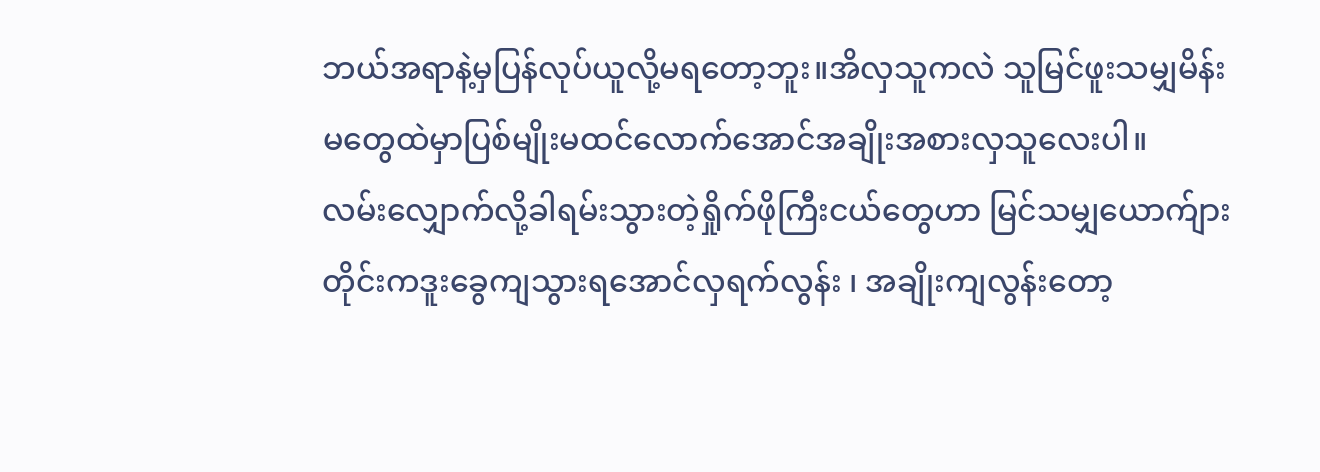ဘယ်အရာနဲ့မှပြန်လုပ်ယူလို့မရတော့ဘူး။အိလှသူကလဲ သူမြင်ဖူးသမျှမိန်းမတွေထဲမှာပြစ်မျိုးမထင်လောက်အောင်အချိုးအစားလှသူလေးပါ။
လမ်းလျှောက်လို့ခါရမ်းသွားတဲ့ရှိုက်ဖိုကြီးငယ်တွေဟာ မြင်သမျှယောက်ျားတိုင်းကဒူးခွေကျသွားရအောင်လှရက်လွန်း ၊ အချိုးကျလွန်းတော့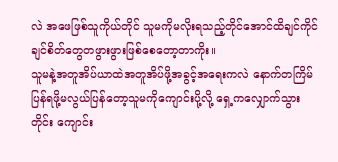လဲ အဖေဖြစ်သူကိုယ်တိုင် သူမကိုမလိုးရသည့်တိုင်အောင်ထိချင်ကိုင်ချင်စိတ်တွေတဖွားဖွားဖြစ်စေတော့တာကိုး။
သူမနဲ့အတူအိပ်ယာထဲအတူအိပ်ဖို့အခွင့်အရေးကလဲ နောက်တကြိမ်ပြန်ရဖို့မလွယ်ပြန်တော့သူမကိုကျောင်းပို့လို့ ရှေ့ကလျှောက်သွားတိုင်း ကျောင်း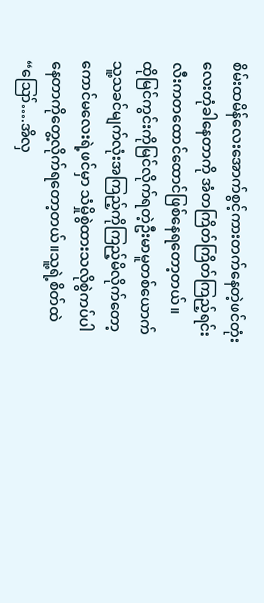စိမ်းထမိန်လေးအောက်စွင့်ကားတက်နေတဲ့ဖင်တုံးလေးတုံခါနေတာကို အံတကြိတ်ကြိတ်ကြည့်ရင်း လီးကတထောင်ထောင်ဖြစ်နေရတော့တယ်။
ထိုမြင်ကွင်းကိုမြင်လိုက်ရတဲ့ဦးမာမူတစ်ယောက်သူ့သခင်မျက်လုံးအကြည့်ကိုကြည့်မိလိုက်တော့ ကောင်မလေးရဲ့ဖင်မှာ သံမှိုစွဲထားသလိုစွဲကပ်ပါနေတာကိုတွေ့လိုက်ရတော့တယ်။သူ့ရဲ့စိတ်ထဲ
“ဪ….အိလှ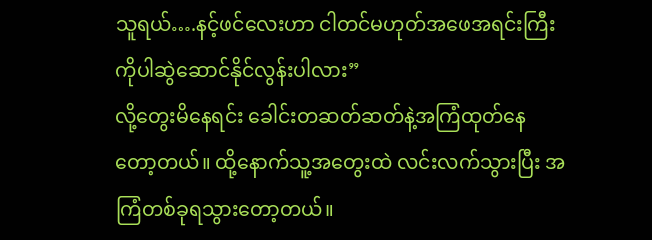သူရယ်….နင့်ဖင်လေးဟာ ငါတင်မဟုတ်အဖေအရင်းကြီးကိုပါဆွဲဆောင်နိုင်လွန်းပါလား”
လို့တွေးမိနေရင်း ခေါင်းတဆတ်ဆတ်နဲ့အကြံထုတ်နေတော့တယ်။ ထို့နောက်သူ့အတွေးထဲ လင်းလက်သွားပြီး အကြံတစ်ခုရသွားတော့တယ်။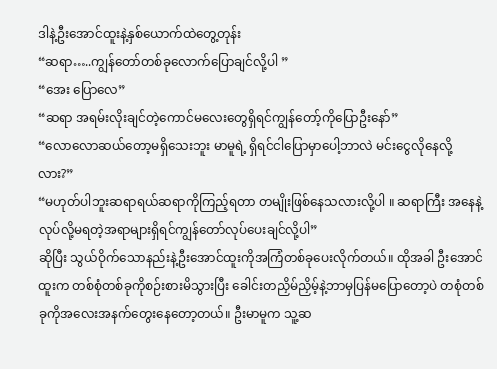ဒါနဲ့ဦးအောင်ထူးနဲ့နှစ်ယောက်ထဲတွေ့တုန်း
“ဆရာ…..ကျွန်တော်တစ်ခုလောက်ပြောချင်လို့ပါ ”
“အေး ပြောလေ”
“ဆရာ အရမ်းလိုးချင်တဲ့ကောင်မလေးတွေရှိရင်ကျွန်တော့်ကိုပြောဦးနော်”
“လောလောဆယ်တော့မရှိသေးဘူး မာမူရဲ့ ရှိရင်ငါပြောမှာပေါ့ဘာလဲ မင်းငွေလိုနေလို့လား?”
“မဟုတ်ပါဘူးဆရာရယ်ဆရာကိုကြည့်ရတာ တမျိုးဖြစ်နေသလားလို့ပါ ။ ဆရာကြီး အနေနဲ့လုပ်လို့မရတဲ့အရာများရှိရင်ကျွန်တော်လုပ်ပေးချင်လို့ပါ”
ဆိုပြီး သွယ်ဝိုက်သောနည်းနဲ့ဦးအောင်ထူးကိုအကြံတစ်ခုပေးလိုက်တယ်။ ထိုအခါ ဦးအောင်ထူးက တစ်စုံတစ်ခုကိုစဉ်းစားမိသွားပြီး ခေါင်းတညှိမ်ညှိမ့်နဲ့ဘာမှပြန်မပြောတော့ပဲ တစုံတစ်ခုကိုအလေးအနက်တွေးနေတော့တယ်။ ဦးမာမူက သူ့ဆ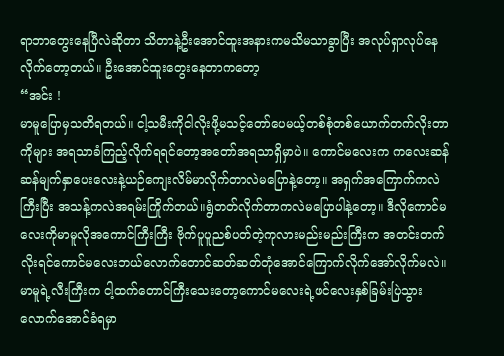ရာဘာတွေးနေပြီလဲဆိုတာ သိတာနဲ့ဦးအောင်ထူးအနားကမသိမသာခွာပြီး အလုပ်ရှာလုပ်နေလိုက်တော့တယ်။ ဦးအောင်ထူးတွေးနေတာကတော့
“အင်း !
မာမူပြောမှသတိရတယ်။ ငါ့သမီးကိုငါလိုးဖို့မသင့်တော်ပေမယ့်တစ်စုံတစ်ယောက်တက်လိုးတာကိုများ အရသာခံကြည့်လိုက်ရရင်တော့အတော်အရသာရှိမှာပဲ။ ကောင်မလေးက ကလေးဆန်ဆန်မျက်နှာပေးလေးနဲ့ယဉ်ကျေးလိမ်မာလိုက်တာလဲမပြောနဲ့တော့။ အရှက်အကြောက်ကလဲကြီးပြီး အသန့်ကလဲအရမ်းကြိုက်တယ်။ရွံတတ်လိုက်တာကလဲမပြောပါနဲ့တော့။ ဒီလိုကောင်မလေးကိုမာမူလိုအကောင်ကြီးကြီး ဗိုက်ပူပူညစ်ပတ်တဲ့ကုလားမည်းမည်းကြီးက အတင်းတက်လိုးရင်ကောင်မလေးဘယ်လောက်တောင်ဆတ်ဆတ်တုံအောင်ကြောက်လိုက်အော်လိုက်မလဲ။
မာမူရဲ့လီးကြီးက ငါ့ထက်တောင်ကြီးသေးတော့ကောင်မလေးရဲ့ဖင်လေးနှစ်ခြမ်းပြဲသွားလောက်အောင်ခံရမှာ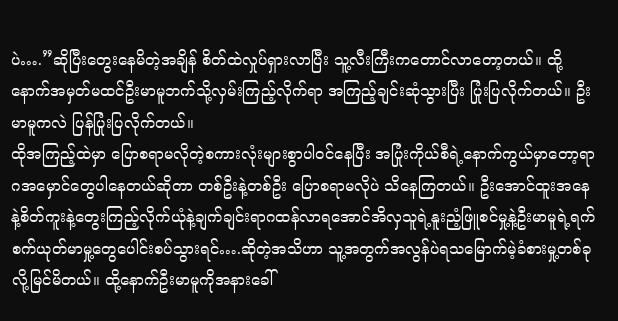ပဲ….”ဆိုပြီးတွေးနေမိတဲ့အချိန် စိတ်ထဲလှုပ်ရှားလာပြီး သူ့လီးကြီးကတောင်လာတော့တယ်။ ထို့နောက်အမှတ်မထင်ဦးမာမူဘက်သို့လှမ်းကြည့်လိုက်ရာ အကြည့်ချင်းဆုံသွားပြီး ပြုံးပြလိုက်တယ်။ ဦးမာမူကလဲ ပြန်ပြုံးပြလိုက်တယ်။
ထိုအကြည့်ထဲမှာ ပြောစရာမလိုတဲ့စကားလုံးများစွာပါဝင်နေပြီး အပြုံးကိုယ်စီရဲ့နောက်ကွယ်မှာတော့ရာဂအမှောင်တွေပါနေတယ်ဆိုတာ တစ်ဦးနဲ့တစ်ဦး ပြောစရာမလိုပဲ သိနေကြတယ်။ ဦးအောင်ထူးအနေနဲ့စိတ်ကူးနဲ့တွေးကြည့်လိုက်ယုံနဲ့ချက်ချင်းရာဂထန်လာရအောင်အိလှသူရဲ့နူးညံ့ဖြူစင်မှု့နဲ့ဦးမာမူရဲ့ရက်စက်ယုတ်မာမှု့တွေပေါင်းစပ်သွားရင်….ဆိုတဲ့အသိဟာ သူ့အတွက်အလွန်ပဲရသမြောက်မဲ့ခံစားမှု့တစ်ခုလို့မြင်မိတယ်။ ထို့နောက်ဦးမာမူကိုအနားခေါ်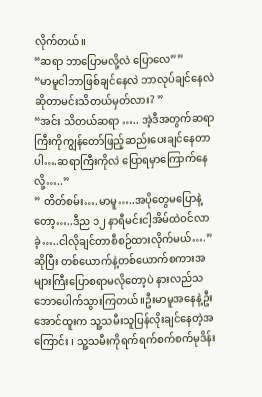လိုက်တယ်။
“ဆရာ ဘာပြောမလို့လဲ ပြောလေ””
“မာမူငါဘာဖြစ်ချင်နေလဲ ဘာလုပ်ချင်နေလဲဆိုတာမင်းသိတယ်မှတ်လား? ”
“အင်း သိတယ်ဆရာ ….. အဲ့ဒီအတွက်ဆရာကြီးကိုကျွန်တော်ဖြည့်ဆည်းပေးချင်နေတာပါ….ဆရာကြီးကိုလဲ ပြောရမှာကြောက်နေလို့…..”
” တိတ်စမ်း….မာမူ…..အပိုတွေမပြောနဲ့တော့…..ဒီည ၁၂ နာရီမင်းငါ့အိမ်ထဲဝင်လာခဲ့…..ငါလိုချင်တာစီစဉ်ထားလိုက်မယ်….”
ဆိုပြီး တစ်ယောက်နဲ့တစ်ယောက်စကားအများကြီးပြောစရာမလိုတော့ပဲ နားလည်သဘောပေါက်သွားကြတယ်။ဦးမာမူအနေနဲ့ဦးအောင်ထူးက သူ့သမီးသူပြန်လိုးချင်နေတဲ့အကြောင်း ၊ သူ့သမီးကိုရက်ရက်စက်စက်မုဒိန်း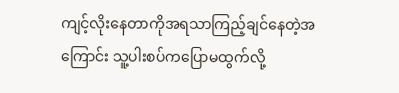ကျင့်လိုးနေတာကိုအရသာကြည့်ချင်နေတဲ့အကြောင်း သူ့ပါးစပ်ကပြောမထွက်လို့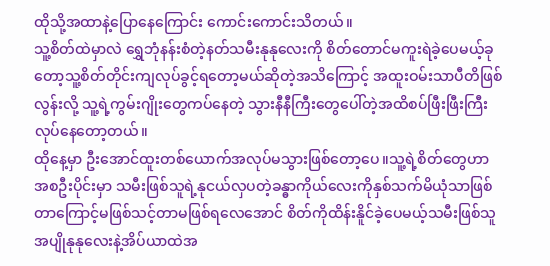ထိုသို့အထာနဲ့ပြောနေကြောင်း ကောင်းကောင်းသိတယ်။
သူ့စိတ်ထဲမှာလဲ ရွှေဘုံနန်းစံတဲ့နတ်သမီးနုနုလေးကို စိတ်တောင်မကူးရဲခဲ့ပေမယ့်ခုတော့သူ့စိတ်တိုင်းကျလုပ်ခွင့်ရတော့မယ်ဆိုတဲ့အသိကြောင့် အထူးဝမ်းသာပီတိဖြစ်လွန်းလို့ သူ့ရဲ့ကွမ်းဂျိုးတွေကပ်နေတဲ့ သွားနီနီကြီးတွေပေါ်တဲ့အထိစပ်ဖြီးဖြီးကြီးလုပ်နေတော့တယ်။
ထိုနေ့မှာ ဦးအောင်ထူးတစ်ယောက်အလုပ်မသွားဖြစ်တော့ပေ။သူ့ရဲ့စိတ်တွေဟာ အစဦးပိုင်းမှာ သမီးဖြစ်သူရဲ့နုငယ်လှပတဲ့ခန္ဓာကိုယ်လေးကိုနှစ်သက်မိယုံသာဖြစ်တာကြောင့်မဖြစ်သင့်တာမဖြစ်ရလေအောင် စိတ်ကိုထိန်းနိူင်ခဲ့ပေမယ့်သမီးဖြစ်သူအပျိုနုနုလေးနဲ့အိပ်ယာထဲအ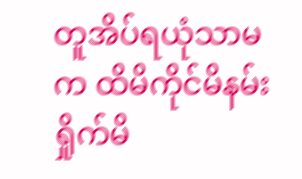တူအိပ်ရယုံသာမက ထိမိကိုင်မိနမ်းရှိုက်မိ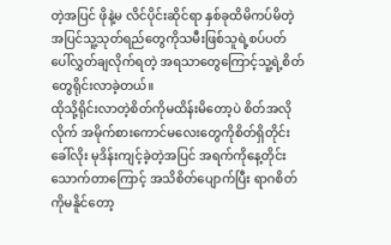တဲ့အပြင် ဖိုနဲ့မ လိင်ပိုင်းဆိုင်ရာ နှစ်ခုထိမိကပ်မိတဲ့အပြင်သူ့သုတ်ရည်တွေကိုသမီးဖြစ်သူရဲ့စပ်ပတ်ပေါ်လွှတ်ချလိုက်ရတဲ့ အရသာတွေကြောင့်သူ့ရဲ့စိတ်တွေရိုင်းလာခဲ့တယ်။
ထိုသို့ရိုင်းလာတဲ့စိတ်ကိုမထိန်းမိတော့ပဲ စိတ်အလိုလိုက် အမိုက်စားကောင်မလေးတွေကိုစိတ်ရှိတိုင်းခေါ်လိုး မုဒိန်းကျင့်ခဲ့တဲ့အပြင် အရက်ကိုနေ့တိုင်းသောက်တာကြောင့် အသိစိတ်ပျောက်ပြီး ရာဂစိတ်ကိုမနိူင်တော့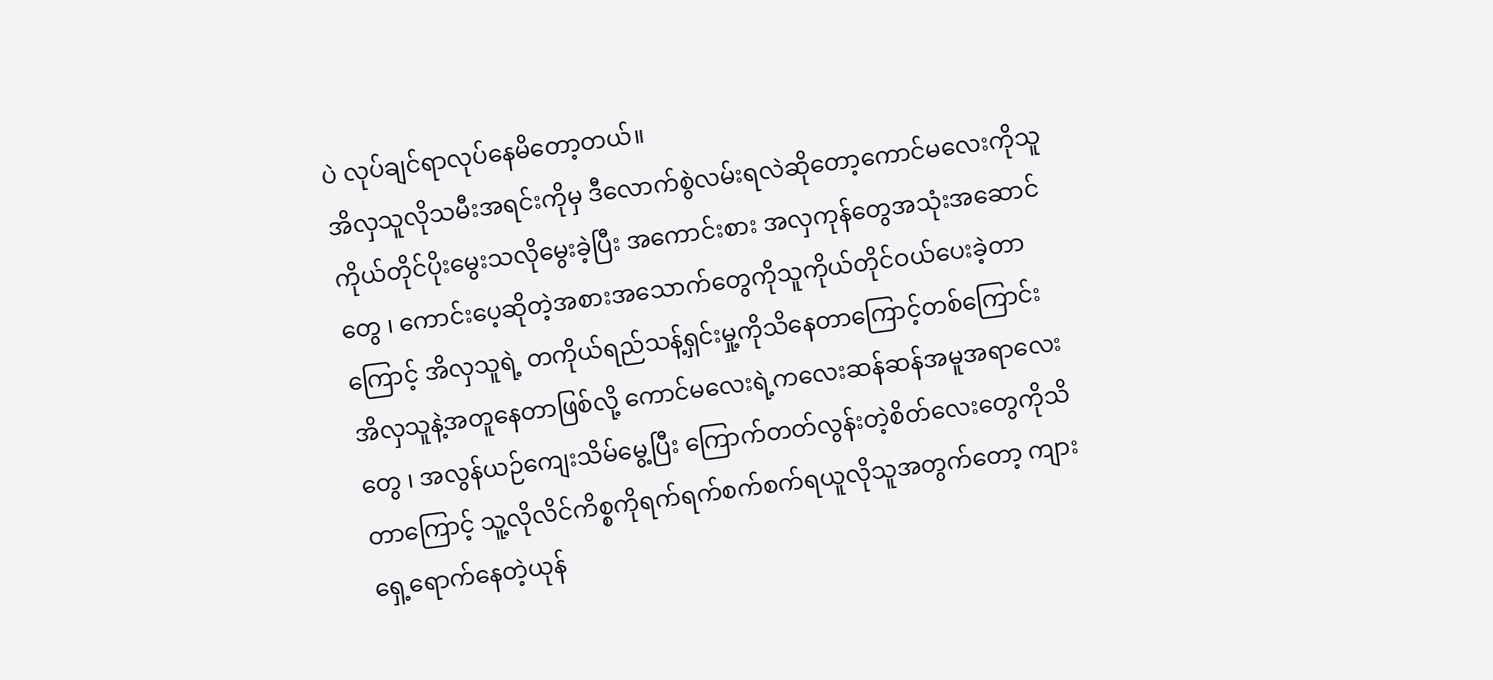ပဲ လုပ်ချင်ရာလုပ်နေမိတော့တယ်။
အိလှသူလိုသမီးအရင်းကိုမှ ဒီလောက်စွဲလမ်းရလဲဆိုတော့ကောင်မလေးကိုသူကိုယ်တိုင်ပိုးမွေးသလိုမွေးခဲ့ပြီး အကောင်းစား အလှကုန်တွေအသုံးအဆောင်တွေ ၊ ကောင်းပေ့ဆိုတဲ့အစားအသောက်တွေကိုသူကိုယ်တိုင်ဝယ်ပေးခဲ့တာကြောင့် အိလှသူရဲ့ တကိုယ်ရည်သန့်ရှင်းမှု့ကိုသိနေတာကြောင့်တစ်ကြောင်း အိလှသူနဲ့အတူနေတာဖြစ်လို့ ကောင်မလေးရဲ့ကလေးဆန်ဆန်အမူအရာလေးတွေ ၊ အလွန်ယဉ်ကျေးသိမ်မွေ့ပြီး ကြောက်တတ်လွန်းတဲ့စိတ်လေးတွေကိုသိတာကြောင့် သူ့လိုလိင်ကိစ္စကိုရက်ရက်စက်စက်ရယူလိုသူအတွက်တော့ ကျားရှေ့ရောက်နေတဲ့ယုန်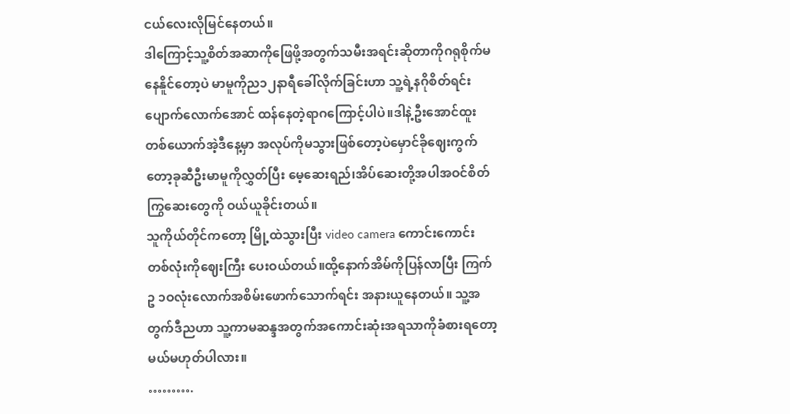ငယ်လေးလိုမြင်နေတယ်။
ဒါကြောင့်သူ့စိတ်အဆာကိုဖြေဖို့အတွက်သမီးအရင်းဆိုတာကိုဂရုစိုက်မနေနိူင်တော့ပဲ မာမူကိုည၁၂နာရီခေါ်လိုက်ခြင်းဟာ သူ့ရဲ့နဂိုစိတ်ရင်းပျောက်လောက်အောင် ထန်နေတဲ့ရာဂကြောင့်ပါပဲ။ဒါနဲ့ဦးအောင်ထူးတစ်ယောက်အဲ့ဒီနေ့မှာ အလုပ်ကိုမသွားဖြစ်တော့ပဲမှောင်ခိုဈေးကွက်တော့ခုဆီဦးမာမူကိုလွှတ်ပြီး မေ့ဆေးရည်၊အိပ်ဆေးတို့အပါအဝင်စိတ်ကြွဆေးတွေကို ဝယ်ယူခိုင်းတယ်။
သူကိုယ်တိုင်ကတော့ မြို့ထဲသွားပြီး video camera ကောင်းကောင်းတစ်လုံးကိုဈေးကြီး ပေးဝယ်တယ်။ထို့နောက်အိမ်ကိုပြန်လာပြီး ကြက်ဥ ၁ဝလုံးလောက်အစိမ်းဖောက်သောက်ရင်း အနားယူနေတယ်။ သူ့အတွက်ဒီညဟာ သူ့ကာမဆန္ဒအတွက်အကောင်းဆုံးအရသာကိုခံစားရတော့မယ်မဟုတ်ပါလား။
……….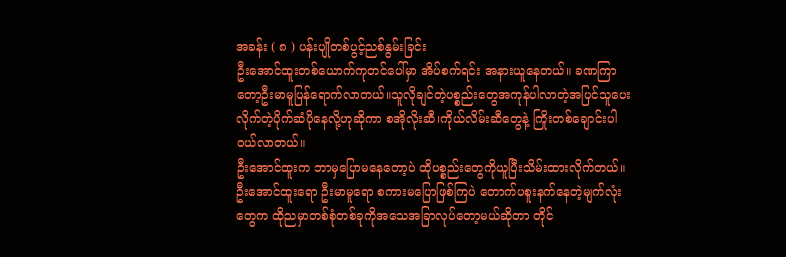အခန်း ( ၈ ) ပန်းပျိုတစ်ပွင့်ညစ်နွမ်းခြင်း
ဦးအောင်ထူးတစ်ယောက်ကုတင်ပေါ်မှာ အိပ်စက်ရင်း အနားယူနေတယ်။ ခဏကြာတော့ဦးမာမူပြန်ရောက်လာတယ်။သူလိုချင်တဲ့ပစ္စည်းတွေအကုန်ပါလာတဲ့အပြင်သူပေးလိုက်တဲ့ပိုက်ဆံပိုနေလို့ဟုဆိုကာ စအိုလိုးဆီ၊ကိုယ်လိမ်းဆီတွေနဲ့ ကြိုးတစ်ချောင်းပါဝယ်လာတယ်။
ဦးအောင်ထူးက ဘာမှပြောမနေတော့ပဲ ထိုပစ္စည်းတွေကိုယူပြီးသိမ်းထားလိုက်တယ်။ ဦးအောင်ထူးရော ဦးမာမူရော စကားမပြောဖြစ်ကြပဲ တောက်ပစူးနက်နေတဲ့မျက်လုံးတွေက ထိုညမှာတစ်စုံတစ်ခုကိုအသေအခြာလုပ်တော့မယ်ဆိုတာ တိုင်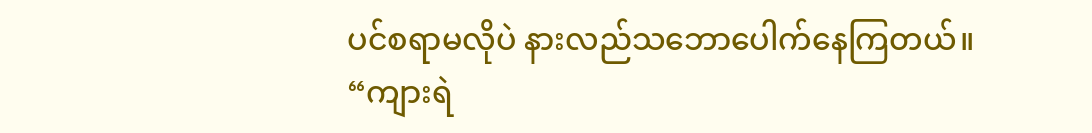ပင်စရာမလိုပဲ နားလည်သဘောပေါက်နေကြတယ်။
“ကျားရဲ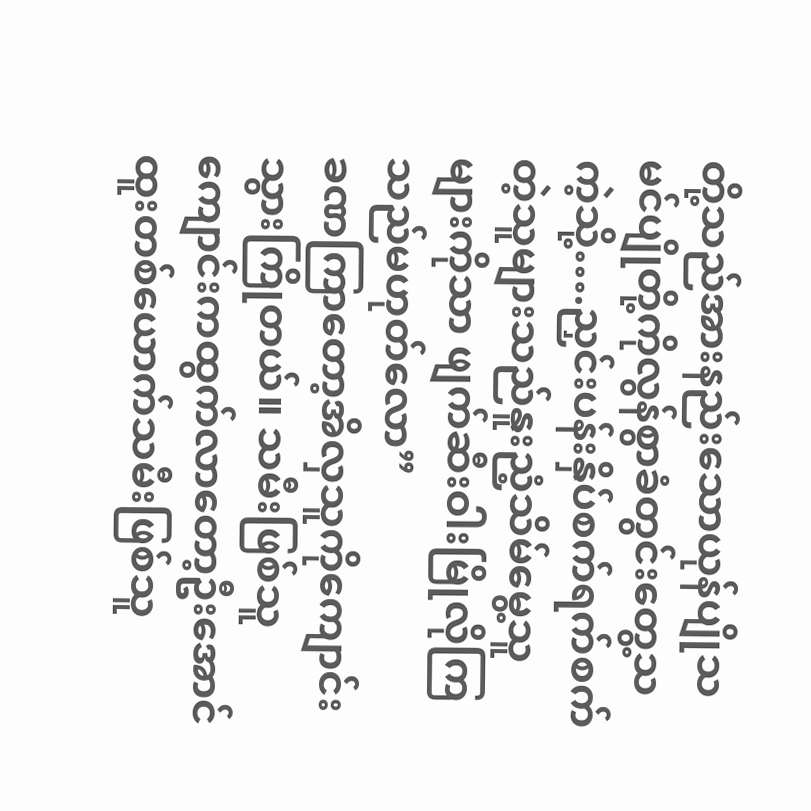တို့သည်အားနည်းသောယုန်ပျိုသမင်ပျိုတို့ကိုလွန်စွာခံတွင်းတွေ့သကဲ့သို့….ညှင်းပန်းနှိပ်စက်ရက်စက်တဲ့သူများသည်နူးညံ့သိမ်မွေ့သူများကိုသာ ဖျက်ဆီးဝါးမြိုလိုကြသည်မဟုတ်လော”
ခဏကြာတော့အိလှသူကိုကျောင်းသွားကြိုတယ်။ သမီးဖြစ်သူကျောင်းကထွက်လာတော့ဦးအောင်ထူးတစ်ယောက်သမီးဖြစ်သူ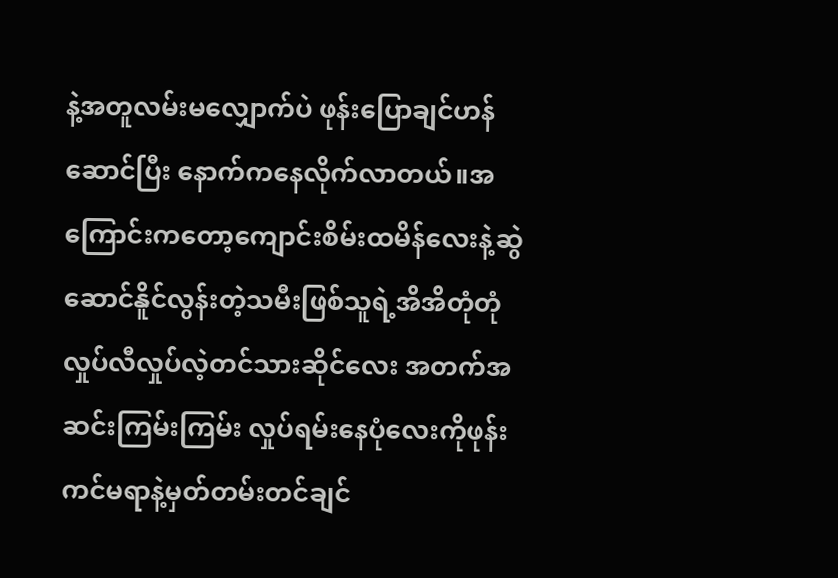နဲ့အတူလမ်းမလျှောက်ပဲ ဖုန်းပြောချင်ဟန်ဆောင်ပြီး နောက်ကနေလိုက်လာတယ်။အကြောင်းကတော့ကျောင်းစိမ်းထမိန်လေးနဲ့ဆွဲဆောင်နိူင်လွန်းတဲ့သမီးဖြစ်သူရဲ့အိအိတုံတုံလှုပ်လီလှုပ်လဲ့တင်သားဆိုင်လေး အတက်အဆင်းကြမ်းကြမ်း လှုပ်ရမ်းနေပုံလေးကိုဖုန်းကင်မရာနဲ့မှတ်တမ်းတင်ချင်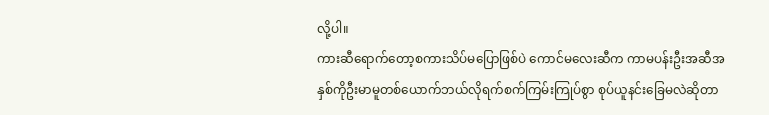လို့ပါ။
ကားဆီရောက်တော့စကားသိပ်မပြောဖြစ်ပဲ ကောင်မလေးဆီက ကာမပန်းဦးအဆီအနှစ်ကိုဦးမာမူတစ်ယောက်ဘယ်လိုရက်စက်ကြမ်းကြုပ်စွာ စုပ်ယူနင်းခြေမလဲဆိုတာ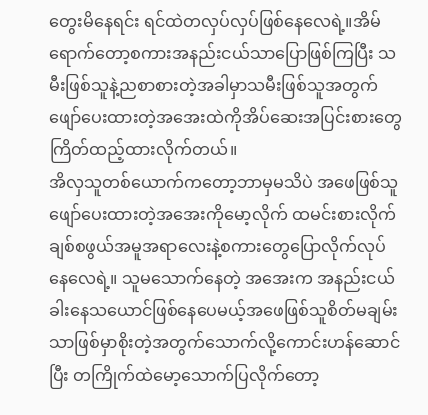တွေးမိနေရင်း ရင်ထဲတလှပ်လှပ်ဖြစ်နေလေရဲ့။အိမ်ရောက်တော့စကားအနည်းငယ်သာပြောဖြစ်ကြပြီး သမီးဖြစ်သူနဲ့ညစာစားတဲ့အခါမှာသမီးဖြစ်သူအတွက်ဖျော်ပေးထားတဲ့အအေးထဲကိုအိပ်ဆေးအပြင်းစားတွေကြိတ်ထည့်ထားလိုက်တယ်။
အိလှသူတစ်ယောက်ကတော့ဘာမှမသိပဲ အဖေဖြစ်သူဖျော်ပေးထားတဲ့အအေးကိုမော့လိုက် ထမင်းစားလိုက်ချစ်စဖွယ်အမူအရာလေးနဲ့စကားတွေပြောလိုက်လုပ်နေလေရဲ့။ သူမသောက်နေတဲ့ အအေးက အနည်းငယ်ခါးနေသယောင်ဖြစ်နေပေမယ့်အဖေဖြစ်သူစိတ်မချမ်းသာဖြစ်မှာစိုးတဲ့အတွက်သောက်လို့ကောင်းဟန်ဆောင်ပြီး တကြိုက်ထဲမော့သောက်ပြလိုက်တော့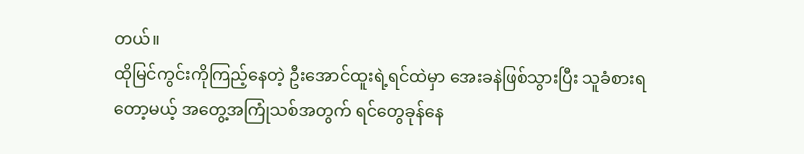တယ်။
ထိုမြင်ကွင်းကိုကြည့်နေတဲ့ ဦးအောင်ထူးရဲ့ရင်ထဲမှာ အေးခနဲဖြစ်သွားပြီး သူခံစားရတော့မယ့် အတွေ့အကြုံသစ်အတွက် ရင်တွေခုန်နေ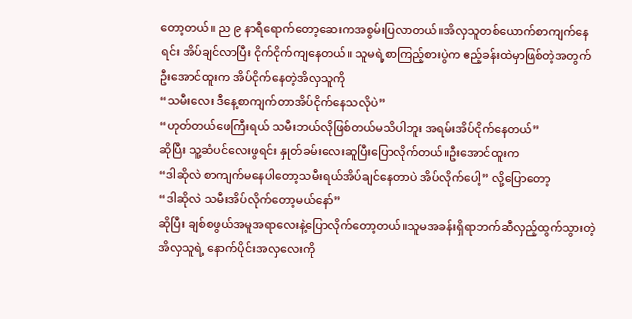တော့တယ်။ ည ၉ နာရီရောက်တော့ဆေးကအစွမ်းပြလာတယ်။အိလှသူတစ်ယောက်စာကျက်နေရင်း အိပ်ချင်လာပြီး ငိုက်ငိုက်ကျနေတယ်။ သူမရဲ့စာကြည့်စားပွဲက ဧည့်ခန်းထဲမှာဖြစ်တဲ့အတွက်ဦးအောင်ထူးက အိပ်ငိုက်နေတဲ့အိလှသူကို
“သမီးလေး ဒီနေ့စာကျက်တာအိပ်ငိုက်နေသလိုပဲ”
“ဟုတ်တယ်ဖေကြီးရယ် သမီးဘယ်လိုဖြစ်တယ်မသိပါဘူး အရမ်းအိပ်ငိုက်နေတယ်”
ဆိုပြီး သူ့ဆံပင်လေးဖွရင်း နှုတ်ခမ်းလေးဆူပြီးပြောလိုက်တယ်။ဦးအောင်ထူးက
“ဒါဆိုလဲ စာကျက်မနေပါတော့သမီးရယ်အိပ်ချင်နေတာပဲ အိပ်လိုက်ပေါ့” လို့ပြောတော့
“ဒါဆိုလဲ သမီးအိပ်လိုက်တော့မယ်နော်”
ဆိုပြီး ချစ်စဖွယ်အမူအရာလေးနဲ့ပြောလိုက်တော့တယ်။သူမအခန်းရှိရာဘက်ဆီလှည့်ထွက်သွားတဲ့အိလှသူရဲ့ နောက်ပိုင်းအလှလေးကို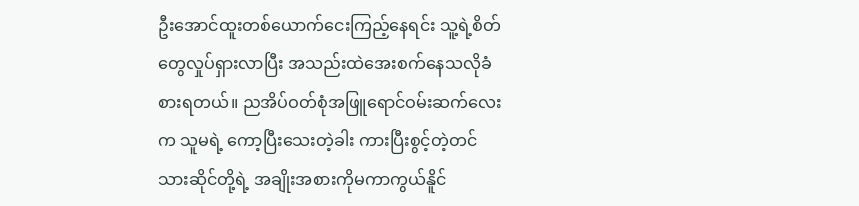ဦးအောင်ထူးတစ်ယောက်ငေးကြည့်နေရင်း သူ့ရဲ့စိတ်တွေလှုပ်ရှားလာပြီး အသည်းထဲအေးစက်နေသလိုခံစားရတယ်။ ညအိပ်ဝတ်စုံအဖြူရောင်ဝမ်းဆက်လေးက သူမရဲ့ ကော့ပြီးသေးတဲ့ခါး ကားပြီးစွင့်တဲ့တင်သားဆိုင်တို့ရဲ့ အချိုးအစားကိုမကာကွယ်နိူင်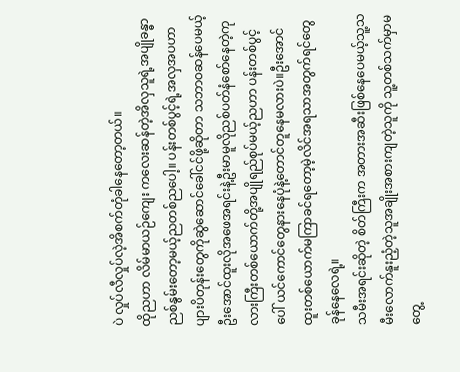ပဲ လှုပ်လီလှုပ်လဲ့အိစက်တုံခါနေတော့တယ်။
ထိုညဟာ လိမ်မာယဉ်ကျေး ကလေးဆန်တဲ့အိလှသူရဲ့အပျိုခန္ဓာ ညစ်နွမ်းတော့မယ့်ညတစ်ညပေါ့။ ပန်းတစ်ပွင့်ရဲ့အလှအပဟာ ပျားပိတုန်းတွေကိုဆွဲဆောင်ခေါ်ငင်ဖို့ဆိုတာ သဘာဝဆန်ပေမယ့်ဦးအောင်ထူးလိုအဖေအရင်းနဲ့ဦးမာမူလိုညစ်ပတ်နံစော်နေတဲ့ကုလားကြီးတစ်ယောက်တို့အပျိုရည်စုပ်မယ့်ညဟာ ပန်းတစ်ပွင့်ပေါ် ယင်ကောင်တွေနားနေပုံနဲ့တောင်တူနေမလားပဲ။ဦးအောင်ထူးတစ်ယောက်မကြာခင်ရတော့မဲ့လိင်အရသာအတွက်ရင်တွေခုန်နေလေရဲ့။
သမီးအရင်းဆိုတဲ့ စိတ်ကြီးက အတားအဆီးဖြစ်နေပေမယ့်သူ့သမီးလောက်နူးညံ့တဲ့သူအချိုးအစားကျတဲ့သူကို သူ့တစ်သက်မှာမတွေ့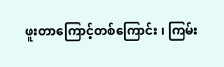ဖူးတာကြောင့်တစ်ကြောင်း ၊ ကြမ်း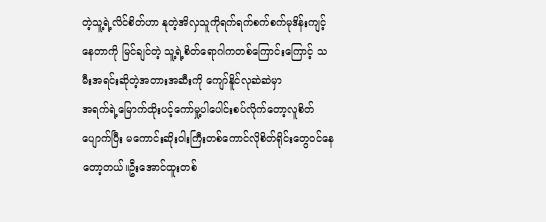တဲ့သူ့ရဲ့လိင်စိတ်ဟာ နုတဲ့အိလှသူကိုရက်ရက်စက်စက်မုဒိန်းကျင့်နေတာကို မြင်ချင်တဲ့ သူ့ရဲ့စိတ်ရောဂါကတစ်ကြောင်းကြောင့် သမီးအရင်းဆိုတဲ့အတားအဆီးကို ကျော်နိူင်လုဆဲဆဲမှာ
အရက်ရဲ့မြောက်ထိုးပင့်ကော်မှု့ပါပေါင်းစပ်လိုက်တော့လူစိတ်ပျောက်ပြီး မကောင်းဆိုးဝါးကြီးတစ်ကောင်လိုစိတ်ရိုင်းတွေဝင်နေတော့တယ်။ဦးအောင်ထူးတစ်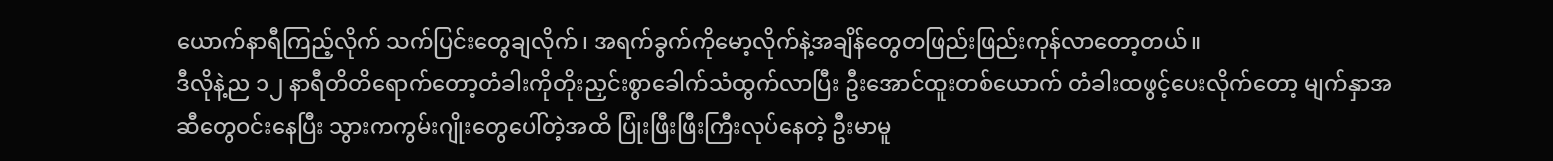ယောက်နာရီကြည့်လိုက် သက်ပြင်းတွေချလိုက်၊ အရက်ခွက်ကိုမော့လိုက်နဲ့အချိန်တွေတဖြည်းဖြည်းကုန်လာတော့တယ်။
ဒီလိုနဲ့ည ၁၂ နာရီတိတိရောက်တော့တံခါးကိုတိုးညှင်းစွာခေါက်သံထွက်လာပြီး ဦးအောင်ထူးတစ်ယောက် တံခါးထဖွင့်ပေးလိုက်တော့ မျက်နှာအဆီတွေဝင်းနေပြီး သွားကကွမ်းဂျိုးတွေပေါ်တဲ့အထိ ပြုံးဖြီးဖြီးကြီးလုပ်နေတဲ့ ဦးမာမူ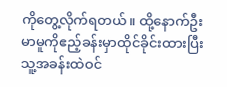ကိုတွေ့လိုက်ရတယ်။ ထို့နောက်ဦးမာမူကိုဧည့်ခန်းမှာထိုင်ခိုင်းထားပြီး သူ့အခန်းထဲဝင်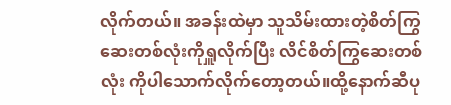လိုက်တယ်။ အခန်းထဲမှာ သူသိမ်းထားတဲ့စိတ်ကြွဆေးတစ်လုံးကိုရှူလိုက်ပြီး လိင်စိတ်ကြွဆေးတစ်လုံး ကိုပါသောက်လိုက်တော့တယ်။ထို့နောက်ဆီပု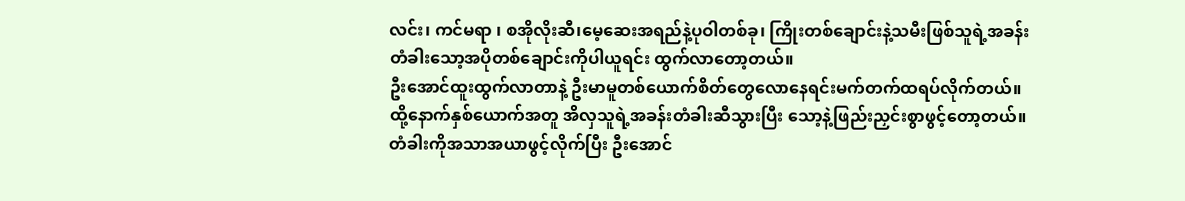လင်း၊ ကင်မရာ ၊ စအိုလိုးဆီ၊မေ့ဆေးအရည်နဲ့ပုဝါတစ်ခု၊ ကြိုးတစ်ချောင်းနဲ့သမီးဖြစ်သူရဲ့အခန်းတံခါးသော့အပိုတစ်ချောင်းကိုပါယူရင်း ထွက်လာတော့တယ်။
ဦးအောင်ထူးထွက်လာတာနဲ့ ဦးမာမူတစ်ယောက်စိတ်တွေလောနေရင်းမက်တက်ထရပ်လိုက်တယ်။ ထို့နောက်နှစ်ယောက်အတူ အိလှသူရဲ့အခန်းတံခါးဆီသွားပြီး သော့နဲ့ဖြည်းညှင်းစွာဖွင့်တော့တယ်။ တံခါးကိုအသာအယာဖွင့်လိုက်ပြီး ဦးအောင်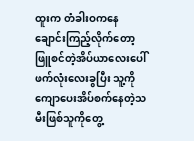ထူးက တံခါးဝကနေချောင်းကြည့်လိုက်တော့ ဖြူစင်တဲ့အိပ်ယာလေးပေါ် ဖက်လုံးလေးခွပြီး သူ့ကိုကျောပေးအိပ်စက်နေတဲ့သမီးဖြစ်သူကိုတွေ့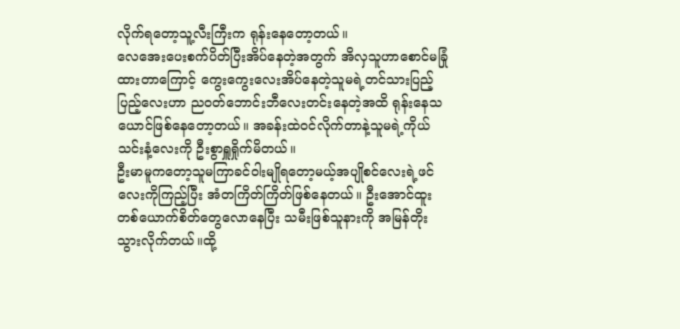လိုက်ရတော့သူ့လီးကြီးက ရုန်းနေတော့တယ်။
လေအေးပေးစက်ပိတ်ပြီးအိပ်နေတဲ့အတွက် အိလှသူဟာစောင်မခြုံထားတာကြောင့် ကွေးကွေးလေးအိပ်နေတဲ့သူမရဲ့တင်သားပြည့်ပြည့်လေးဟာ ညဝတ်ဘောင်းဘီလေးတင်းနေတဲ့အထိ ရုန်းနေသယောင်ဖြစ်နေတော့တယ်။ အခန်းထဲဝင်လိုက်တာနဲ့သူမရဲ့ကိုယ်သင်းနံ့လေးကို ဦးစွာရှူရှိုက်မိတယ်။
ဦးမာမူကတော့သူမကြာခင်ဝါးမျိုရတော့မယ့်အပျိုစင်လေးရဲ့ဖင်လေးကိုကြည့်ပြီး အံတကြိတ်ကြိတ်ဖြစ်နေတယ်။ ဦးအောင်ထူးတစ်ယောက်စိတ်တွေလောနေပြီး သမီးဖြစ်သူနားကို အမြန်တိုးသွားလိုက်တယ်။ထို့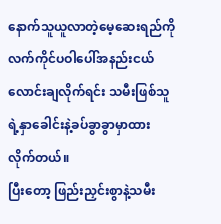နောက်သူယူလာတဲ့မေ့ဆေးရည်ကို လက်ကိုင်ပဝါပေါ်အနည်းငယ်လောင်းချလိုက်ရင်း သမီးဖြစ်သူရဲ့နှာခေါင်းနဲ့ခပ်ခွာခွာမှာထားလိုက်တယ်။
ပြီးတော့ ဖြည်းညှင်းစွာနဲ့သမီး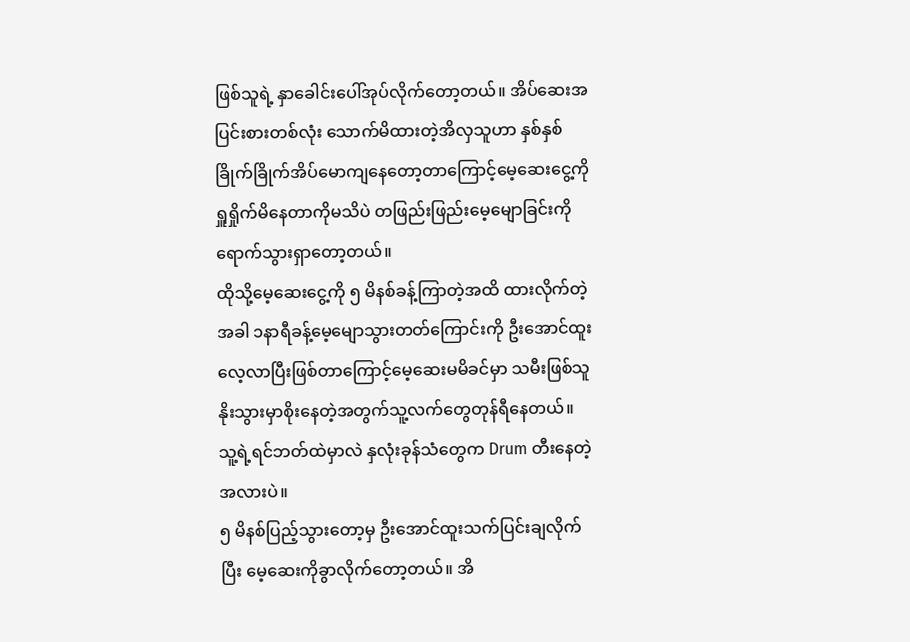ဖြစ်သူရဲ့ နှာခေါင်းပေါ်အုပ်လိုက်တော့တယ်။ အိပ်ဆေးအပြင်းစားတစ်လုံး သောက်မိထားတဲ့အိလှသူဟာ နှစ်နှစ်ခြိုက်ခြိုက်အိပ်မောကျနေတော့တာကြောင့်မေ့ဆေးငွေ့ကိုရှူရှိုက်မိနေတာကိုမသိပဲ တဖြည်းဖြည်းမေ့မျောခြင်းကို ရောက်သွားရှာတော့တယ်။
ထိုသို့မေ့ဆေးငွေ့ကို ၅ မိနစ်ခန့်ကြာတဲ့အထိ ထားလိုက်တဲ့အခါ ၁နာရီခန့်မေ့မျောသွားတတ်ကြောင်းကို ဦးအောင်ထူးလေ့လာပြီးဖြစ်တာကြောင့်မေ့ဆေးမမိခင်မှာ သမီးဖြစ်သူနိုးသွားမှာစိုးနေတဲ့အတွက်သူ့လက်တွေတုန်ရီနေတယ်။ သူ့ရဲ့ရင်ဘတ်ထဲမှာလဲ နှလုံးခုန်သံတွေက Drum တီးနေတဲ့အလားပဲ။
၅ မိနစ်ပြည့်သွားတော့မှ ဦးအောင်ထူးသက်ပြင်းချလိုက်ပြီး မေ့ဆေးကိုခွာလိုက်တော့တယ်။ အိ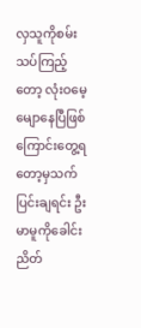လှသူကိုစမ်းသပ်ကြည့်တော့ လုံးဝမေ့မျောနေပြီဖြစ်ကြောင်းတွေ့ရတော့မှသက်ပြင်းချရင်း ဦးမာမူကိုခေါင်းညိတ်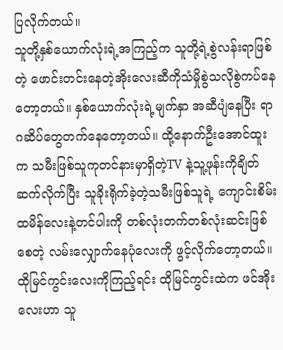ပြလိုက်တယ်။
သူတို့နှစ်ယောက်လုံးရဲ့အကြည့်က သူတို့ရဲ့စွဲလန်းရာဖြစ်တဲ့ ဖောင်းတင်းနေတဲ့အိုးလေးဆီကိုသံမှိုစွဲသလိုစွဲကပ်နေတော့တယ်။ နှစ်ယောက်လုံးရဲ့မျက်နှာ အဆီပျံနေပြီး ရာဂဆိပ်တွေတက်နေတော့တယ်။ ထို့နောက်ဦးအောင်ထူးက သမီးဖြစ်သူကုတင်နားမှာရှိတဲ့TV နဲ့သူ့ဖုန်းကိုချိတ်ဆက်လိုက်ပြီး သူခိုးရိုက်ခဲ့တဲ့သမီးဖြစ်သူရဲ့ ကျောင်းစိမ်းထမိန်လေးနဲ့တင်ပါးကို တစ်လုံးတက်တစ်လုံးဆင်းဖြစ်စေတဲ့ လမ်းလျှောက်နေပုံလေးကို ဖွင့်လိုက်တော့တယ်။
ထိုမြင်ကွင်းလေးကိုကြည့်ရင်း ထိုမြင်ကွင်းထဲက ဖင်အိုးလေးဟာ သူ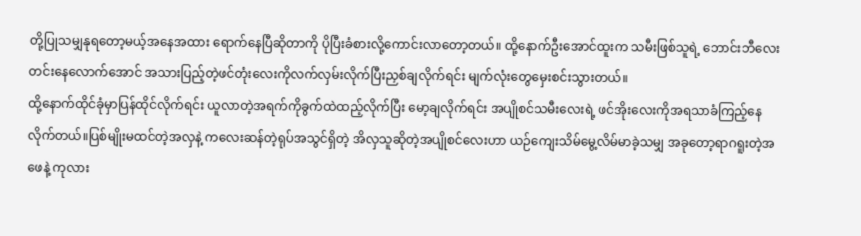တို့ပြုသမျှနုရတော့မယ့်အနေအထား ရောက်နေပြီဆိုတာကို ပိုပြီးခံစားလို့ကောင်းလာတော့တယ်။ ထို့နောက်ဦးအောင်ထူးက သမီးဖြစ်သူရဲ့ ဘောင်းဘီလေးတင်းနေလောက်အောင် အသားပြည့်တဲ့ဖင်တုံးလေးကိုလက်လှမ်းလိုက်ပြီးညှစ်ချလိုက်ရင်း မျက်လုံးတွေမှေးစင်းသွားတယ်။
ထို့နောက်ထိုင်ခုံမှာပြန်ထိုင်လိုက်ရင်း ယူလာတဲ့အရက်ကိုခွက်ထဲထည့်လိုက်ပြီး မော့ချလိုက်ရင်း အပျိုစင်သမီးလေးရဲ့ ဖင်အိုးလေးကိုအရသာခံကြည့်နေလိုက်တယ်။ပြစ်မျိုးမထင်တဲ့အလှနဲ့ ကလေးဆန်တဲ့ရုပ်အသွင်ရှိတဲ့ အိလှသူဆိုတဲ့အပျိုစင်လေးဟာ ယဉ်ကျေးသိမ်မွေ့လိမ်မာခဲ့သမျှ အခုတော့ရာဂရူးတဲ့အဖေနဲ့ ကုလား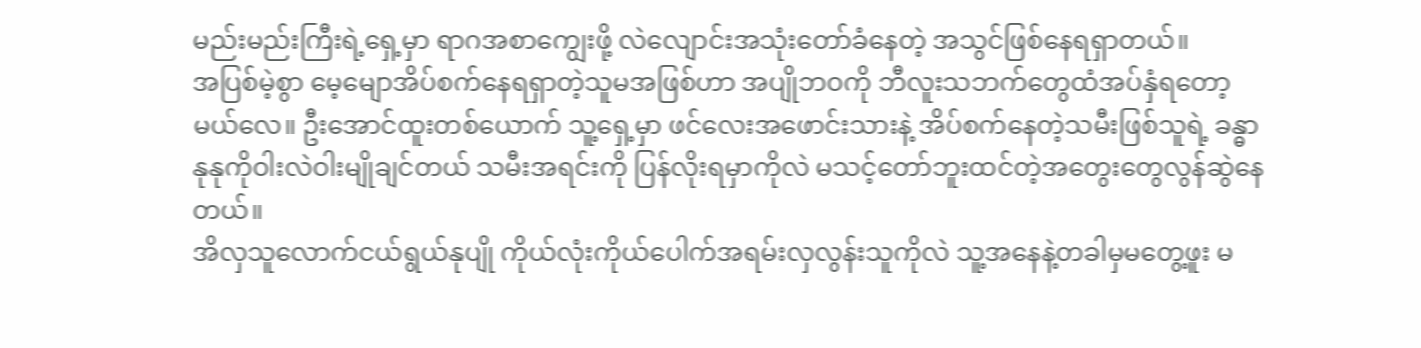မည်းမည်းကြီးရဲ့ရှေ့မှာ ရာဂအစာကျွေးဖို့ လဲလျောင်းအသုံးတော်ခံနေတဲ့ အသွင်ဖြစ်နေရရှာတယ်။
အပြစ်မဲ့စွာ မေ့မျောအိပ်စက်နေရရှာတဲ့သူမအဖြစ်ဟာ အပျိုဘဝကို ဘီလူးသဘက်တွေထံအပ်နှံရတော့မယ်လေ။ ဦးအောင်ထူးတစ်ယောက် သူ့ရှေ့မှာ ဖင်လေးအဖောင်းသားနဲ့ အိပ်စက်နေတဲ့သမီးဖြစ်သူရဲ့ ခန္ဓာနုနုကိုဝါးလဲဝါးမျိုချင်တယ် သမီးအရင်းကို ပြန်လိုးရမှာကိုလဲ မသင့်တော်ဘူးထင်တဲ့အတွေးတွေလွန်ဆွဲနေတယ်။
အိလှသူလောက်ငယ်ရွယ်နုပျို ကိုယ်လုံးကိုယ်ပေါက်အရမ်းလှလွန်းသူကိုလဲ သူ့အနေနဲ့တခါမှမတွေ့ဖူး မ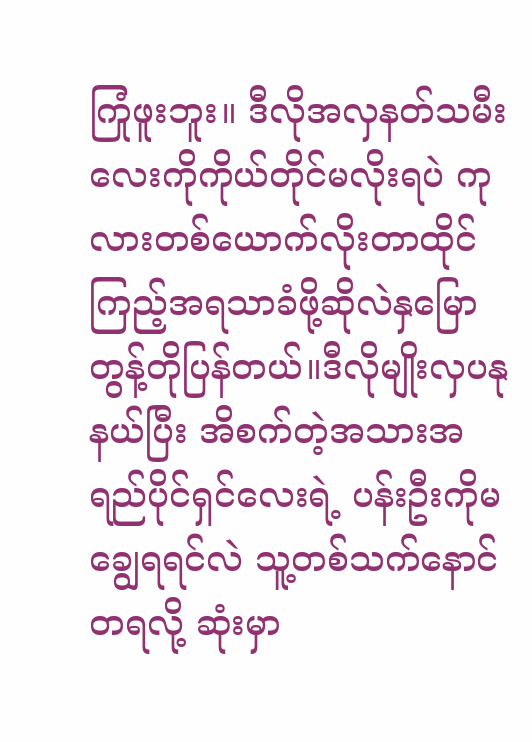ကြုံဖူးဘူး။ ဒီလိုအလှနတ်သမီးလေးကိုကိုယ်တိုင်မလိုးရပဲ ကုလားတစ်ယောက်လိုးတာထိုင်ကြည့်အရသာခံဖို့ဆိုလဲနှမြောတွန့်တိုပြန်တယ်။ဒီလိုမျိုးလှပနုနယ်ပြီး အိစက်တဲ့အသားအရည်ပိုင်ရှင်လေးရဲ့ ပန်းဦးကိုမချွေရရင်လဲ သူ့တစ်သက်နောင်တရလို့ ဆုံးမှာ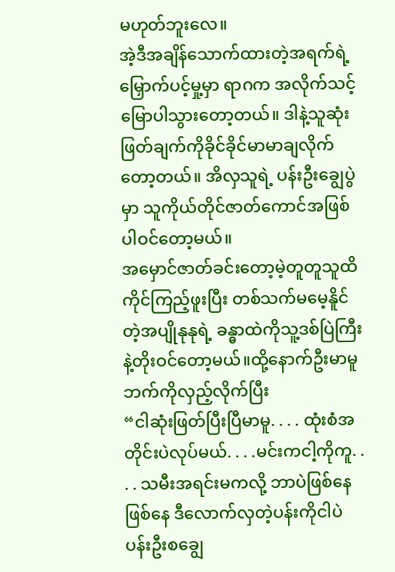မဟုတ်ဘူးလေ။
အဲ့ဒီအချိန်သောက်ထားတဲ့အရက်ရဲ့ မြှောက်ပင့်မှု့မှာ ရာဂက အလိုက်သင့်မြောပါသွားတော့တယ်။ ဒါနဲ့သူဆုံးဖြတ်ချက်ကိုခိုင်ခိုင်မာမာချလိုက်တော့တယ်။ အိလှသူရဲ့ ပန်းဦးချွေပွဲမှာ သူကိုယ်တိုင်ဇာတ်ကောင်အဖြစ်ပါဝင်တော့မယ်။
အမှောင်ဇာတ်ခင်းတော့မဲ့တူတူသူထိကိုင်ကြည့်ဖူးပြီး တစ်သက်မမေ့နိူင်တဲ့အပျိုနုနုရဲ့ ခန္ဓာထဲကိုသူ့ဒစ်ပြဲကြီးနဲ့တိုးဝင်တော့မယ်။ထို့နောက်ဦးမာမူဘက်ကိုလှည့်လိုက်ပြီး
“ငါဆုံးဖြတ်ပြီးပြီမာမူ. . . . ထုံးစံအတိုင်းပဲလုပ်မယ်. . . .မင်းကငါ့ကိုကူ. . . . သမီးအရင်းမကလို့ ဘာပဲဖြစ်နေဖြစ်နေ ဒီလောက်လှတဲ့ပန်းကိုငါပဲပန်းဦးစချွေ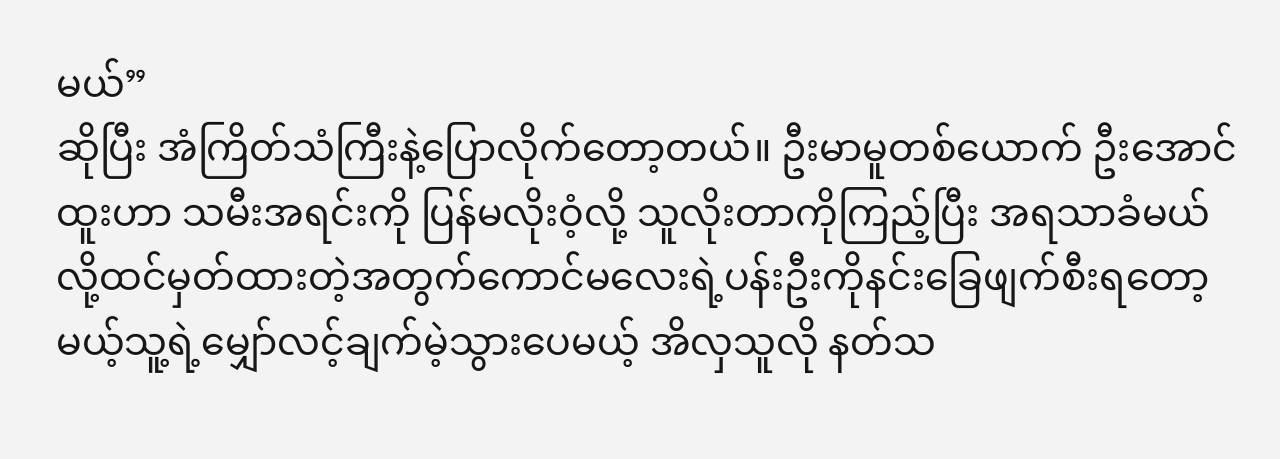မယ်”
ဆိုပြီး အံကြိတ်သံကြီးနဲ့ပြောလိုက်တော့တယ်။ ဦးမာမူတစ်ယောက် ဦးအောင်ထူးဟာ သမီးအရင်းကို ပြန်မလိုးဝံ့လို့ သူလိုးတာကိုကြည့်ပြီး အရသာခံမယ်လို့ထင်မှတ်ထားတဲ့အတွက်ကောင်မလေးရဲ့ပန်းဦးကိုနင်းခြေဖျက်စီးရတော့မယ့်သူ့ရဲ့မျှော်လင့်ချက်မဲ့သွားပေမယ့် အိလှသူလို နတ်သ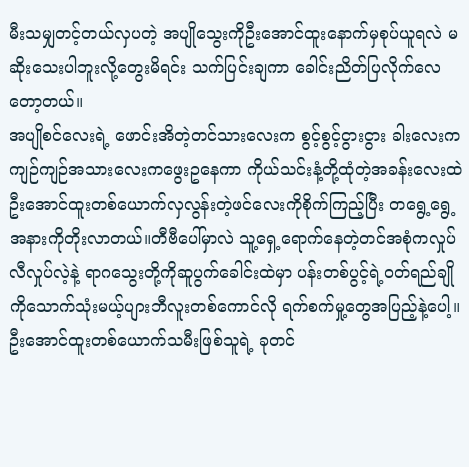မီးသမျှတင့်တယ်လှပတဲ့ အပျိုသွေးကိုဦးအောင်ထူးနောက်မှစုပ်ယူရလဲ မဆိုးသေးပါဘူးလို့တွေးမိရင်း သက်ပြင်းချကာ ခေါင်းညိတ်ပြလိုက်လေတော့တယ်။
အပျိုစင်လေးရဲ့ ဖောင်းအိတဲ့တင်သားလေးက စွင့်စွင့်ငွားငွား ခါးလေးကကျဉ်ကျဉ်အသားလေးကဖွေးဥနေကာ ကိုယ်သင်းနံ့တို့ထုံတဲ့အခန်းလေးထဲဦးအောင်ထူးတစ်ယောက်လှလွန်းတဲ့ဖင်လေးကိုစိုက်ကြည့်ပြီး တရွေ့ရွေ့အနားကိုတိုးလာတယ်။တီဗီပေါ်မှာလဲ သူ့ရှေ့ရောက်နေတဲ့တင်အစုံကလှုပ်လီလှုပ်လဲ့နဲ့ ရာဂသွေးတို့ကိုဆူပွက်ခေါင်းထဲမှာ ပန်းတစ်ပွင့်ရဲ့ဝတ်ရည်ချိုကိုသောက်သုံးမယ့်ပျားဘီလူးတစ်ကောင်လို ရက်စက်မှု့တွေအပြည့်နဲ့ပေါ့။
ဦးအောင်ထူးတစ်ယောက်သမီးဖြစ်သူရဲ့ ခုတင်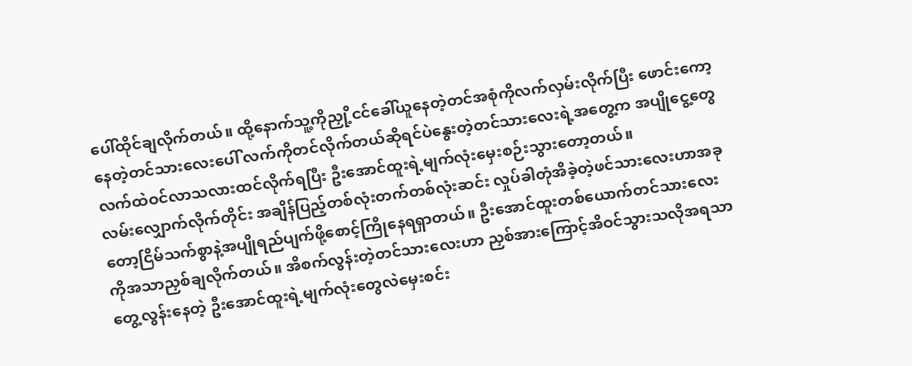ပေါ်ထိုင်ချလိုက်တယ်။ ထို့နောက်သူ့ကိုညှို့ငင်ခေါ်ယူနေတဲ့တင်အစုံကိုလက်လှမ်းလိုက်ပြီး ဖောင်းကော့နေတဲ့တင်သားလေးပေါ် လက်ကိုတင်လိုက်တယ်ဆိုရင်ပဲနွေးတဲ့တင်သားလေးရဲ့အတွေ့က အပျိုငွေ့တွေလက်ထဲဝင်လာသလားထင်လိုက်ရပြီး ဦးအောင်ထူးရဲ့မျက်လုံးမှေးစဉ်းသွားတော့တယ်။
လမ်းလျှောက်လိုက်တိုင်း အချိန်ပြည့်တစ်လုံးတက်တစ်လုံးဆင်း လှုပ်ခါတုံအိခဲ့တဲ့ဖင်သားလေးဟာအခုတော့ငြိမ်သက်စွာနဲ့အပျိုရည်ပျက်ဖို့စောင့်ကြိုနေရရှာတယ်။ ဦးအောင်ထူးတစ်ယောက်တင်သားလေးကိုအသာညှစ်ချလိုက်တယ်။ အိစက်လွန်းတဲ့တင်သားလေးဟာ ညှစ်အားကြောင့်အိဝင်သွားသလိုအရသာတွေ့လွန်းနေတဲ့ ဦးအောင်ထူးရဲ့မျက်လုံးတွေလဲမှေးစင်း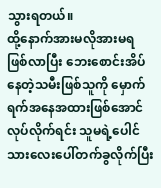သွားရတယ်။
ထို့နောက်အားမလိုအားမရဖြစ်လာပြီး ဘေးစောင်းအိပ်နေတဲ့သမီးဖြစ်သူကို မှောက်ရက်အနေအထားဖြစ်အောင်လုပ်လိုက်ရင်း သူမရဲ့ပေါင်သားလေးပေါ်တက်ခွလိုက်ပြီး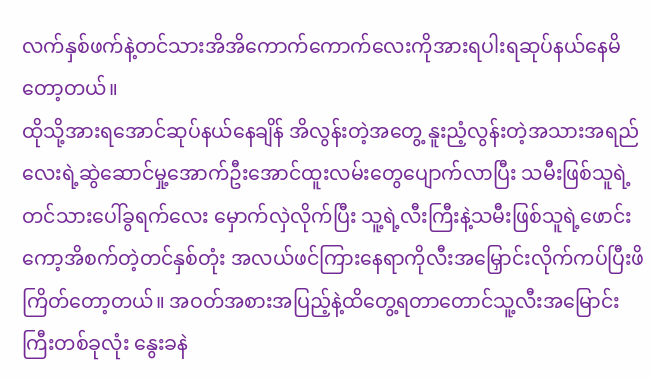လက်နှစ်ဖက်နဲ့တင်သားအိအိကောက်ကောက်လေးကိုအားရပါးရဆုပ်နယ်နေမိတော့တယ်။
ထိုသို့အားရအောင်ဆုပ်နယ်နေချိန် အိလွန်းတဲ့အတွေ့ နူးညံ့လွန်းတဲ့အသားအရည်လေးရဲ့ဆွဲဆောင်မှု့အောက်ဦးအောင်ထူးလမ်းတွေပျောက်လာပြီး သမီးဖြစ်သူရဲ့တင်သားပေါ်ခွရက်လေး မှောက်လှဲလိုက်ပြီး သူ့ရဲ့လီးကြီးနဲ့သမီးဖြစ်သူရဲ့ဖောင်းကော့အိစက်တဲ့တင်နှစ်တုံး အလယ်ဖင်ကြားနေရာကိုလီးအမြှောင်းလိုက်ကပ်ပြီးဖိကြိတ်တော့တယ်။ အဝတ်အစားအပြည့်နဲ့ထိတွေ့ရတာတောင်သူ့လီးအမြောင်း ကြီးတစ်ခုလုံး နွေးခနဲ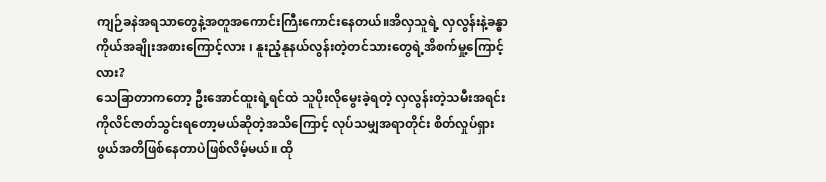ကျဉ်ခနဲအရသာတွေနဲ့အတူအကောင်းကြီးကောင်းနေတယ်။အိလှသူရဲ့ လှလွန်းနဲ့ခန္ဓာကိုယ်အချိုးအစားကြောင့်လား ၊ နူးညံ့နုနယ်လွန်းတဲ့တင်သားတွေရဲ့အိစက်မှု့ကြောင့်လား?
သေခြာတာကတော့ ဦးအောင်ထူးရဲ့ရင်ထဲ သူပိုးလိုမွေးခဲ့ရတဲ့ လှလွန်းတဲ့သမီးအရင်းကိုလိင်ဇာတ်သွင်းရတော့မယ်ဆိုတဲ့အသိကြောင့် လုပ်သမျှအရာတိုင်း စိတ်လှုပ်ရှားဖွယ်အတိဖြစ်နေတာပဲဖြစ်လိမ့်မယ်။ ထို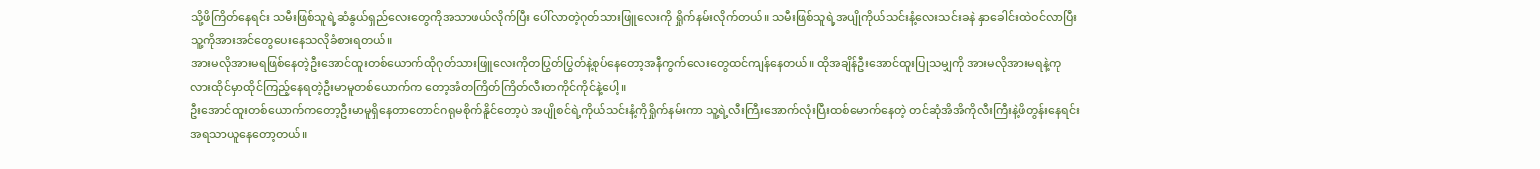သို့ဖိကြိတ်နေရင်း သမီးဖြစ်သူရဲ့ဆံနွယ်ရှည်လေးတွေကိုအသာဖယ်လိုက်ပြီး ပေါ်လာတဲ့ဂုတ်သားဖြူလေးကို ရှိုက်နမ်းလိုက်တယ်။ သမီးဖြစ်သူရဲ့အပျိုကိုယ်သင်းနံ့လေးသင်းခနဲ နှာခေါင်းထဲဝင်လာပြီး သူ့ကိုအားအင်တွေပေးနေသလိုခံစားရတယ်။
အားမလိုအားမရဖြစ်နေတဲ့ဦးအောင်ထူးတစ်ယောက်ထိုဂုတ်သားဖြူလေးကိုတပြွတ်ပြွတ်နဲ့စုပ်နေတော့အနီကွက်လေးတွေထင်ကျန်နေတယ်။ ထိုအချိန်ဦးအောင်ထူးပြုသမျှကို အားမလိုအားမရနဲ့ကုလားထိုင်မှာထိုင်ကြည့်နေရတဲ့ဦးမာမူတစ်ယောက်က တော့အံတကြိတ်ကြိတ်လီးတကိုင်ကိုင်နဲ့ပေါ့။
ဦးအောင်ထူးတစ်ယောက်ကတော့ဦးမာမူရှိနေတာတောင်ဂရုမစိုက်နိူင်တော့ပဲ အပျိုစင်ရဲ့ကိုယ်သင်းနံ့ကိုရှိုက်နမ်းကာ သူ့ရဲ့လီးကြီးအောက်လုံးပြီးထစ်မောက်နေတဲ့ တင်ဆုံအိအိကိုလီးကြီးနဲ့ဖိတွန်းနေရင်း အရသာယူနေတော့တယ်။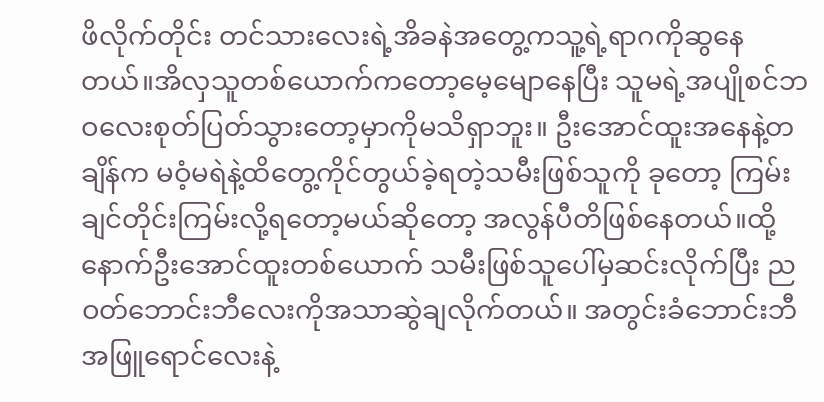ဖိလိုက်တိုင်း တင်သားလေးရဲ့အိခနဲအတွေ့ကသူ့ရဲ့ရာဂကိုဆွနေတယ်။အိလှသူတစ်ယောက်ကတော့မေ့မျောနေပြီး သူမရဲ့အပျိုစင်ဘဝလေးစုတ်ပြတ်သွားတော့မှာကိုမသိရှာဘူး။ ဦးအောင်ထူးအနေနဲ့တချိန်က မဝံ့မရဲနဲ့ထိတွေ့ကိုင်တွယ်ခဲ့ရတဲ့သမီးဖြစ်သူကို ခုတော့ ကြမ်းချင်တိုင်းကြမ်းလို့ရတော့မယ်ဆိုတော့ အလွန်ပီတိဖြစ်နေတယ်။ထို့နောက်ဦးအောင်ထူးတစ်ယောက် သမီးဖြစ်သူပေါ်မှဆင်းလိုက်ပြီး ညဝတ်ဘောင်းဘီလေးကိုအသာဆွဲချလိုက်တယ်။ အတွင်းခံဘောင်းဘီအဖြူရောင်လေးနဲ့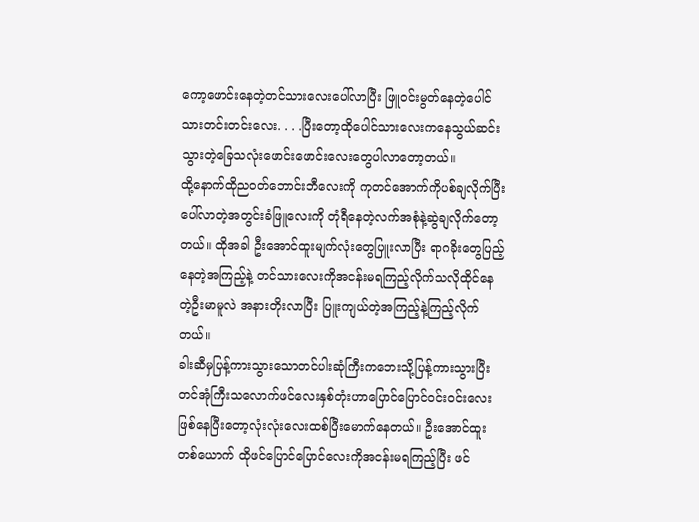ကော့ဖောင်းနေတဲ့တင်သားလေးပေါ်လာပြီး ဖြူဝင်းမွတ်နေတဲ့ပေါင်သားတင်းတင်းလေး. . . .ပြီးတော့ထိုပေါင်သားလေးကနေသွယ်ဆင်းသွားတဲ့ခြေသလုံးဖောင်းဖောင်းလေးတွေပါလာတော့တယ်။
ထို့နောက်ထိုညဝတ်ဘောင်းဘီလေးကို ကုတင်အောက်ကိုပစ်ချလိုက်ပြီး ပေါ်လာတဲ့အတွင်းခံဖြူလေးကို တုံရီနေတဲ့လက်အစုံနဲ့ဆွဲချလိုက်တော့တယ်။ ထိုအခါ ဦးအောင်ထူးမျက်လုံးတွေပြူးလာပြီး ရာဂခိုးတွေပြည့်နေတဲ့အကြည့်နဲ့ တင်သားလေးကိုအငန်းမရကြည့်လိုက်သလိုထိုင်နေတဲ့ဦးမာမူလဲ အနားတိုးလာပြီး ပြူးကျယ်တဲ့အကြည့်နဲ့ကြည့်လိုက်တယ်။
ခါးဆီမှပြန့်ကားသွားသောတင်ပါးဆုံကြီးကဘေးသို့ပြန့်ကားသွားပြီးတင်အုံကြီးသလောက်ဖင်လေးနှစ်တုံးဟာပြောင်ပြောင်ဝင်းဝင်းလေးဖြစ်နေပြီးတော့လုံးလုံးလေးထစ်ပြီးမောက်နေတယ်။ ဦးအောင်ထူးတစ်ယောက် ထိုဖင်ပြောင်ပြောင်လေးကိုအငန်းမရကြည့်ပြီး ဖင်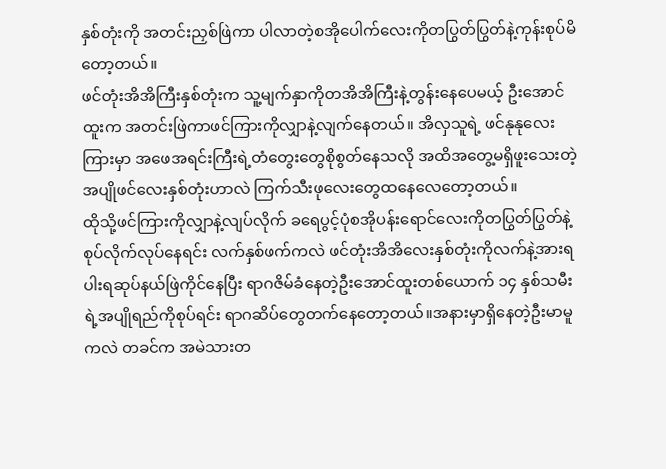နှစ်တုံးကို အတင်းညှစ်ဖြဲကာ ပါလာတဲ့စအိုပေါက်လေးကိုတပြွတ်ပြွတ်နဲ့ကုန်းစုပ်မိတော့တယ်။
ဖင်တုံးအိအိကြီးနှစ်တုံးက သူ့မျက်နှာကိုတအိအိကြီးနဲ့တွန်းနေပေမယ့် ဦးအောင်ထူးက အတင်းဖြဲကာဖင်ကြားကိုလျှာနဲ့လျက်နေတယ်။ အိလှသူရဲ့ ဖင်နုနုလေးကြားမှာ အဖေအရင်းကြီးရဲ့တံတွေးတွေစိုစွတ်နေသလို အထိအတွေ့မရှိဖူးသေးတဲ့အပျိုဖင်လေးနှစ်တုံးဟာလဲ ကြက်သီးဖုလေးတွေထနေလေတော့တယ်။
ထိုသို့ဖင်ကြားကိုလျှာနဲ့လျပ်လိုက် ခရေပွင့်ပုံစအိုပန်းရောင်လေးကိုတပြွတ်ပြွတ်နဲ့စုပ်လိုက်လုပ်နေရင်း လက်နှစ်ဖက်ကလဲ ဖင်တုံးအိအိလေးနှစ်တုံးကိုလက်နဲ့အားရပါးရဆုပ်နယ်ဖြဲကိုင်နေပြီး ရာဂဇိမ်ခံနေတဲ့ဦးအောင်ထူးတစ်ယောက် ၁၄ နှစ်သမီးရဲ့အပျိုရည်ကိုစုပ်ရင်း ရာဂဆိပ်တွေတက်နေတော့တယ်။အနားမှာရှိနေတဲ့ဦးမာမူကလဲ တခင်က အမဲသားတ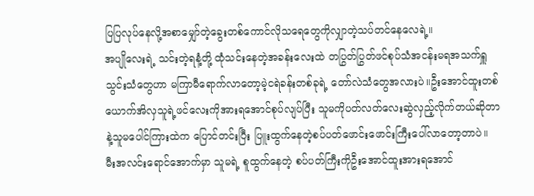ပြပြလုပ်နေလို့အစာမျှော်တဲ့ခွေးတစ်ကောင်လိုသရေတွေကိုလျှာတဲ့သပ်တင်နေလေရဲ့။
အပျိုလေးရဲ့ သင်းတဲ့ရနံ့တို့ ထုံသင်းနေတဲ့အခန်းလေးထဲ တပြွတ်ပြွတ်ဖင်စုပ်သံအငန်းမရအသက်ရှူသွင်းသံတွေဟာ မကြာမီရောက်လာတော့မဲ့ငရဲခန်းတစ်ခုရဲ့ တော်လဲသံတွေအလားပဲ။ဦးအောင်ထူးတစ်ယောက်အိလှသူရဲ့ဖင်လေးကိုအားရအောင်စုပ်လျပ်ပြီး သူမကိုပတ်လတ်လေးဆွဲလှည့်လိုက်တယ်ဆိုတာနဲ့သူမပေါင်ကြားထဲက ပြောင်တင်းပြီး ပြူးထွက်နေတဲ့စပ်ပတ်ဖောင်းဖောင်းကြီးပေါ်လာတော့တာပဲ။
မီးအလင်းရောင်အောက်မှာ သူမရဲ့ စူထွက်နေတဲ့ စပ်ပတ်ကြီးကိုဦးအောင်ထူးအားရအောင်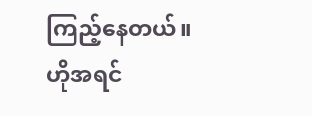ကြည့်နေတယ်။ ဟိုအရင်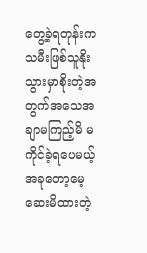တွေ့ခဲ့ရတုန်းက သမီးဖြစ်သူနိုးသွားမှာစိုးတဲ့အတွက်အသေအချာမကြည့်မိ မကိုင်ခဲ့ရပေမယ့်အခုတော့မေ့ဆေးမိထားတဲ့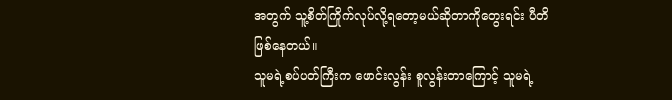အတွက် သူ့စိတ်ကြိုက်လုပ်လို့ရတော့မယ်ဆိုတာကိုတွေးရင်း ပီတိဖြစ်နေတယ်။
သူမရဲ့စပ်ပတ်ကြီးက ဖောင်းလွန်း စူလွန်းတာကြောင့် သူမရဲ့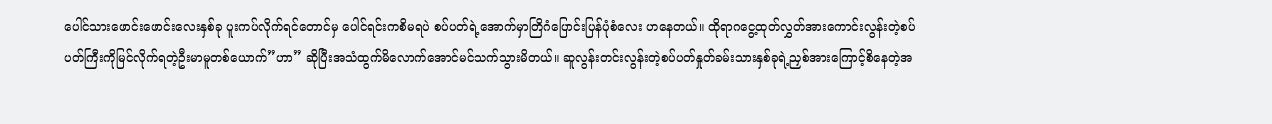ပေါင်သားဖောင်းဖောင်းလေးနှစ်ခု ပူးကပ်လိုက်ရင်တောင်မှ ပေါင်ရင်းကစိမရပဲ စပ်ပတ်ရဲ့အောက်မှာတြိဂံပြောင်းပြန်ပုံစံလေး ဟနေတယ်။ ထိုရာဂငွေ့ထုတ်လွှတ်အားကောင်းလွန်းတဲ့စပ်ပတ်ကြီးကိုမြင်လိုက်ရတဲ့ဦးမာမူတစ်ယောက်”ဟာ” ဆိုပြီးအသံထွက်မိလောက်အောင်မင်သက်သွားမိတယ်။ ဆူလွန်းတင်းလွန်းတဲ့စပ်ပတ်နှုတ်ခမ်းသားနှစ်ခုရဲ့ညှစ်အားကြောင့်စိနေတဲ့အ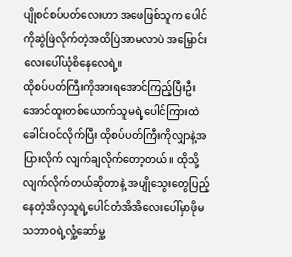ပျိုစင်စပ်ပတ်လေးဟာ အဖေဖြစ်သူက ပေါင်ကိုဆွဲဖြဲလိုက်တဲ့အထိပြဲအာမလာပဲ အမြှောင်းလေးပေါ်ယုံစိနေလေရဲ့။
ထိုစပ်ပတ်ကြီးကိုအားရအောင်ကြည့်ပြီးဦးအောင်ထူးတစ်ယောက်သူမရဲ့ပေါင်ကြားထဲ ခေါင်းဝင်လိုက်ပြီး ထိုစပ်ပတ်ကြီးကိုလျှာနဲ့အပြားလိုက် လျက်ချလိုက်တော့တယ်။ ထိုသို့လျက်လိုက်တယ်ဆိုတာနဲ့ အပျိုသွေးတွေပြည့်နေတဲ့အိလှသူရဲ့ပေါင်တံအိအိလေးပေါ်မှာဖိုမသဘာဝရဲ့လှုံ့ဆော်မှု့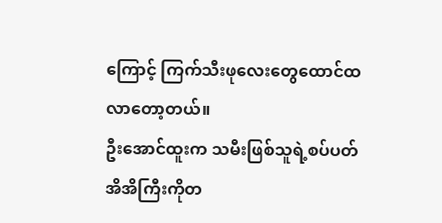ကြောင့် ကြက်သီးဖုလေးတွေထောင်ထလာတော့တယ်။
ဦးအောင်ထူးက သမီးဖြစ်သူရဲ့စပ်ပတ်အိအိကြီးကိုတ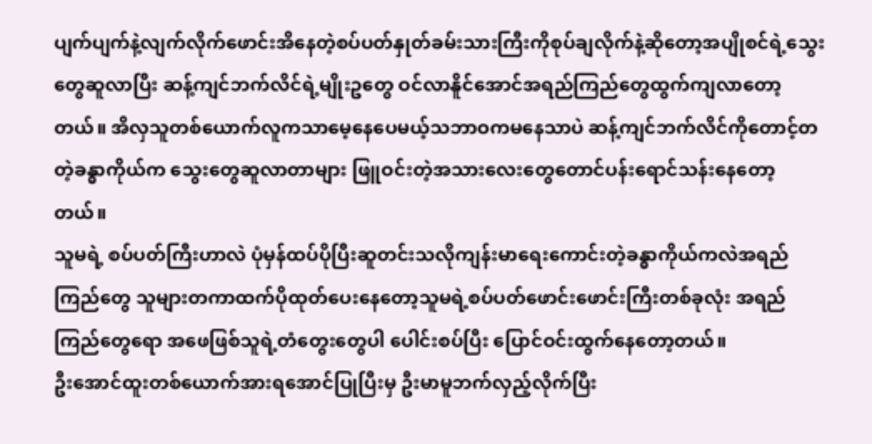ပျက်ပျက်နဲ့လျက်လိုက်ဖောင်းအိနေတဲ့စပ်ပတ်နှုတ်ခမ်းသားကြီးကိုစုပ်ချလိုက်နဲ့ဆိုတော့အပျိုစင်ရဲ့သွေးတွေဆူလာပြီး ဆန့်ကျင်ဘက်လိင်ရဲ့မျိုးဥတွေ ဝင်လာနိူင်အောင်အရည်ကြည်တွေထွက်ကျလာတော့တယ်။ အိလှသူတစ်ယောက်လူကသာမေ့နေပေမယ့်သဘာဝကမနေသာပဲ ဆန့်ကျင်ဘက်လိင်ကိုတောင့်တတဲ့ခန္ဓာကိုယ်က သွေးတွေဆူလာတာများ ဖြူဝင်းတဲ့အသားလေးတွေတောင်ပန်းရောင်သန်းနေတော့တယ်။
သူမရဲ့ စပ်ပတ်ကြီးဟာလဲ ပုံမှန်ထပ်ပိုပြီးဆူတင်းသလိုကျန်းမာရေးကောင်းတဲ့ခန္ဓာကိုယ်ကလဲအရည်ကြည်တွေ သူများတကာထက်ပိုထုတ်ပေးနေတော့သူမရဲ့စပ်ပတ်ဖောင်းဖောင်းကြီးတစ်ခုလုံး အရည်ကြည်တွေရော အဖေဖြစ်သူရဲ့တံတွေးတွေပါ ပေါင်းစပ်ပြီး ပြောင်ဝင်းထွက်နေတော့တယ်။
ဦးအောင်ထူးတစ်ယောက်အားရအောင်ပြုပြီးမှ ဦးမာမူဘက်လှည့်လိုက်ပြီး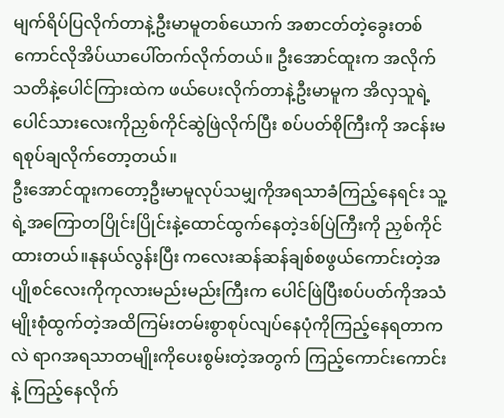မျက်ရိပ်ပြလိုက်တာနဲ့ဦးမာမူတစ်ယောက် အစာငတ်တဲ့ခွေးတစ်ကောင်လိုအိပ်ယာပေါ်တက်လိုက်တယ်။ ဦးအောင်ထူးက အလိုက်သတိနဲ့ပေါင်ကြားထဲက ဖယ်ပေးလိုက်တာနဲ့ဦးမာမူက အိလှသူရဲ့ ပေါင်သားလေးကိုညှစ်ကိုင်ဆွဲဖြဲလိုက်ပြီး စပ်ပတ်စိုကြီးကို အငန်းမရစုပ်ချလိုက်တော့တယ်။
ဦးအောင်ထူးကတော့ဦးမာမူလုပ်သမျှကိုအရသာခံကြည့်နေရင်း သူ့ရဲ့အကြောတပြိုင်းပြိုင်းနဲ့ထောင်ထွက်နေတဲ့ဒစ်ပြဲကြီးကို ညှစ်ကိုင်ထားတယ်။နုနယ်လွန်းပြီး ကလေးဆန်ဆန်ချစ်စဖွယ်ကောင်းတဲ့အပျိုစင်လေးကိုကုလားမည်းမည်းကြီးက ပေါင်ဖြဲပြီးစပ်ပတ်ကိုအသံမျိုးစုံထွက်တဲ့အထိကြမ်းတမ်းစွာစုပ်လျပ်နေပုံကိုကြည့်နေရတာကလဲ ရာဂအရသာတမျိုးကိုပေးစွမ်းတဲ့အတွက် ကြည့်ကောင်းကောင်းနဲ့ ကြည့်နေလိုက်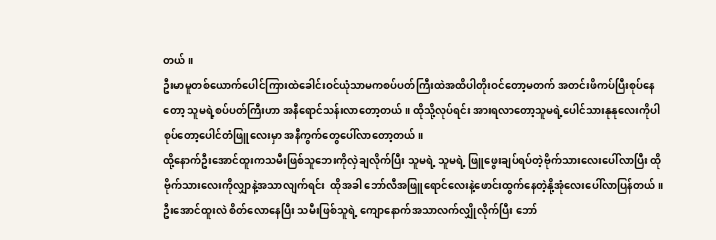တယ်။
ဦးမာမူတစ်ယောက်ပေါင်ကြားထဲခေါင်းဝင်ယုံသာမကစပ်ပတ်ကြီးထဲအထိပါတိုးဝင်တော့မတက် အတင်းဖိကပ်ပြီးစုပ်နေတော့ သူမရဲ့စပ်ပတ်ကြီးဟာ အနီရောင်သန်းလာတော့တယ်။ ထိုသို့လုပ်ရင်း အားရလာတော့သူမရဲ့ပေါင်သားနုနုလေးကိုပါစုပ်တော့ပေါင်တံဖြူလေးမှာ အနီကွက်တွေပေါ်လာတော့တယ်။
ထို့နောက်ဦးအောင်ထူးကသမီးဖြစ်သူဘေးကိုလှဲချလိုက်ပြီး သူမရဲ့ သူမရဲ့ ဖြူဖွေးချပ်ရပ်တဲ့ဗိုက်သားလေးပေါ်လာပြီး ထိုဗိုက်သားလေးကိုလျှာနဲ့အသာလျက်ရင်း  ထိုအခါ ဘော်လီအဖြူရောင်လေးနဲ့ဖောင်းထွက်နေတဲ့နို့အုံလေးပေါ်လာပြန်တယ်။
ဦးအောင်ထူးလဲ စိတ်လောနေပြီး သမီးဖြစ်သူရဲ့ ကျောနောက်အသာလက်လျှိုလိုက်ပြီး ဘော်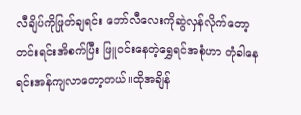လီချိပ်ကိုဖြုတ်ချရင်း ဘော်လီလေးကိုဆွဲလှန်လိုက်တော့ တင်းရင်းအိစက်ပြီး ဖြူဝင်းနေတဲ့ရွှေရင်အစုံဟာ တုံခါနေရင်းအန်ကျလာတော့တယ်။ထိုအချိန်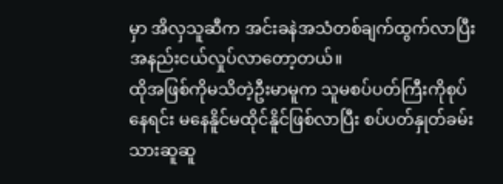မှာ အိလှသူဆီက အင်းခနဲအသံတစ်ချက်ထွက်လာပြီး အနည်းငယ်လှုပ်လာတော့တယ်။
ထိုအဖြစ်ကိုမသိတဲ့ဦးမာမူက သူမစပ်ပတ်ကြီးကိုစုပ်နေရင်း မနေနိူင်မထိုင်နိူင်ဖြစ်လာပြီး စပ်ပတ်နှုတ်ခမ်းသားဆူဆူ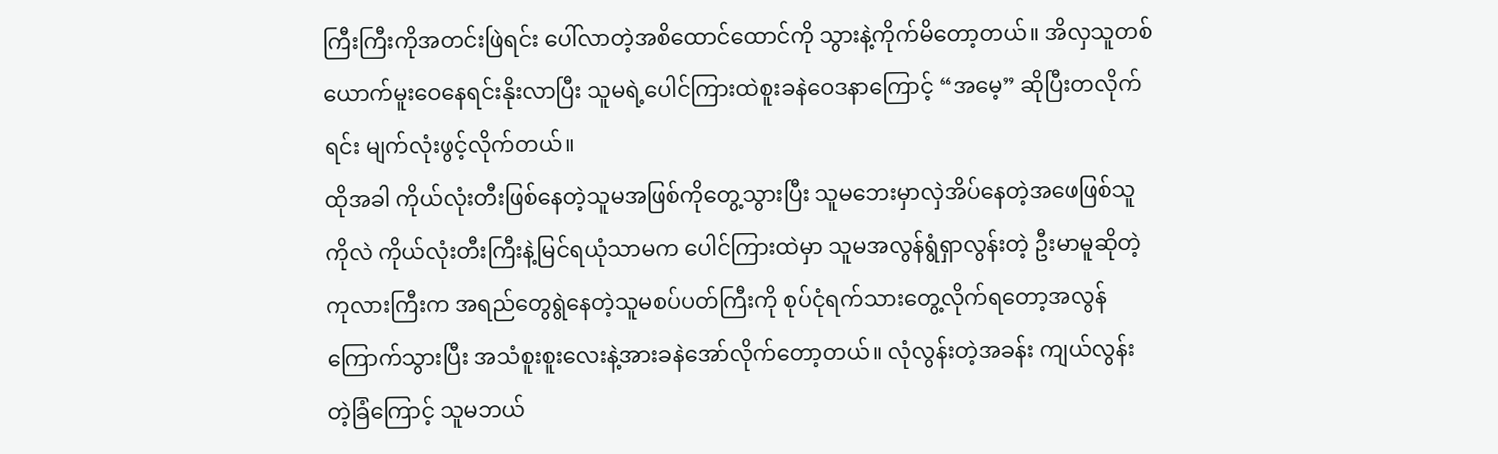ကြီးကြီးကိုအတင်းဖြဲရင်း ပေါ်လာတဲ့အစိထောင်ထောင်ကို သွားနဲ့ကိုက်မိတော့တယ်။ အိလှသူတစ်ယောက်မူးဝေနေရင်းနိုးလာပြီး သူမရဲ့ပေါင်ကြားထဲစူးခနဲဝေဒနာကြောင့် “အမေ့” ဆိုပြီးတလိုက်ရင်း မျက်လုံးဖွင့်လိုက်တယ်။
ထိုအခါ ကိုယ်လုံးတီးဖြစ်နေတဲ့သူမအဖြစ်ကိုတွေ့သွားပြီး သူမဘေးမှာလှဲအိပ်နေတဲ့အဖေဖြစ်သူကိုလဲ ကိုယ်လုံးတီးကြီးနဲ့မြင်ရယုံသာမက ပေါင်ကြားထဲမှာ သူမအလွန်ရွံရှာလွန်းတဲ့ ဦးမာမူဆိုတဲ့ကုလားကြီးက အရည်တွေရွဲနေတဲ့သူမစပ်ပတ်ကြီးကို စုပ်ငုံရက်သားတွေ့လိုက်ရတော့အလွန်ကြောက်သွားပြီး အသံစူးစူးလေးနဲ့အားခနဲအော်လိုက်တော့တယ်။ လုံလွန်းတဲ့အခန်း ကျယ်လွန်းတဲ့ခြံကြောင့် သူမဘယ်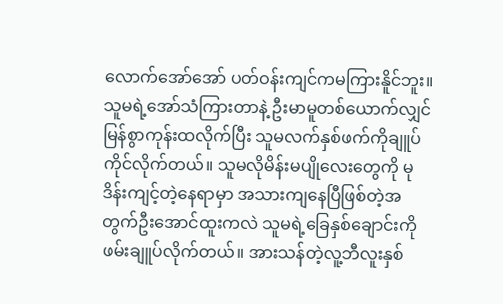လောက်အော်အော် ပတ်ဝန်းကျင်ကမကြားနိူင်ဘူး။
သူမရဲ့အော်သံကြားတာနဲ့ ဦးမာမူတစ်ယောက်လျှင်မြန်စွာကုန်းထလိုက်ပြီး သူမလက်နှစ်ဖက်ကိုချူပ်ကိုင်လိုက်တယ်။ သူမလိုမိန်းမပျိုလေးတွေကို မုဒိန်းကျင့်တဲ့နေရာမှာ အသားကျနေပြီဖြစ်တဲ့အတွက်ဦးအောင်ထူးကလဲ သူမရဲ့ခြေနှစ်ချောင်းကို ဖမ်းချူပ်လိုက်တယ်။ အားသန်တဲ့လူ့ဘီလူးနှစ်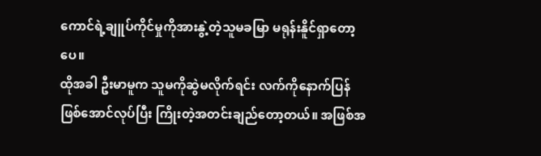ကောင်ရဲ့ချူပ်ကိုင်မှုကိုအားနွဲ့တဲ့သူမခမြာ မရုန်းနိူင်ရှာတော့ပေ။
ထိုအခါ ဦးမာမူက သူမကိုဆွဲမလိုက်ရင်း လက်ကိုနောက်ပြန်ဖြစ်အောင်လုပ်ပြီး ကြိုးတဲ့အတင်းချည်တော့တယ်။ အဖြစ်အ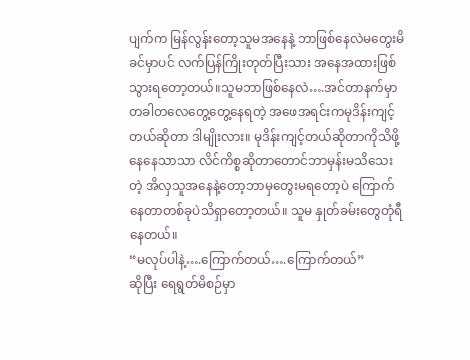ပျက်က မြန်လွန်းတော့သူမအနေနဲ့ ဘာဖြစ်နေလဲမတွေးမိခင်မှာပင် လက်ပြန်ကြိုးတုတ်ပြီးသား အနေအထားဖြစ်သွားရတော့တယ်။သူမဘာဖြစ်နေလဲ….အင်တာနက်မှာတခါတလေတွေ့တွေ့နေရတဲ့ အဖေအရင်းကမုဒိန်းကျင့်တယ်ဆိုတာ ဒါမျိုးလား။ မုဒိန်းကျင့်တယ်ဆိုတာကိုသိဖို့နေနေသာသာ လိင်ကိစ္စဆိုတာတောင်ဘာမှန်းမသိသေးတဲ့ အိလှသူအနေနဲ့တော့ဘာမှတွေးမရတော့ပဲ ကြောက်နေတာတစ်ခုပဲသိရှာတော့တယ်။ သူမ နှုတ်ခမ်းတွေတုံရီနေတယ်။
“မလုပ်ပါနဲ့….ကြောက်တယ်….ကြောက်တယ်”
ဆိုပြီး ရေရွတ်မိစဉ်မှာ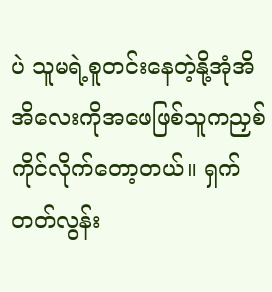ပဲ သူမရဲ့စူတင်းနေတဲ့နို့အုံအိအိလေးကိုအဖေဖြစ်သူကညှစ်ကိုင်လိုက်တော့တယ်။ ရှက်တတ်လွန်း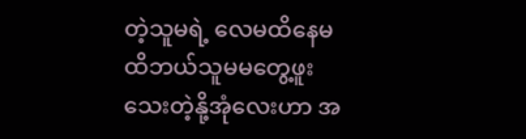တဲ့သူမရဲ့ လေမထိနေမထိဘယ်သူမမတွေ့ဖူးသေးတဲ့နို့အုံလေးဟာ အ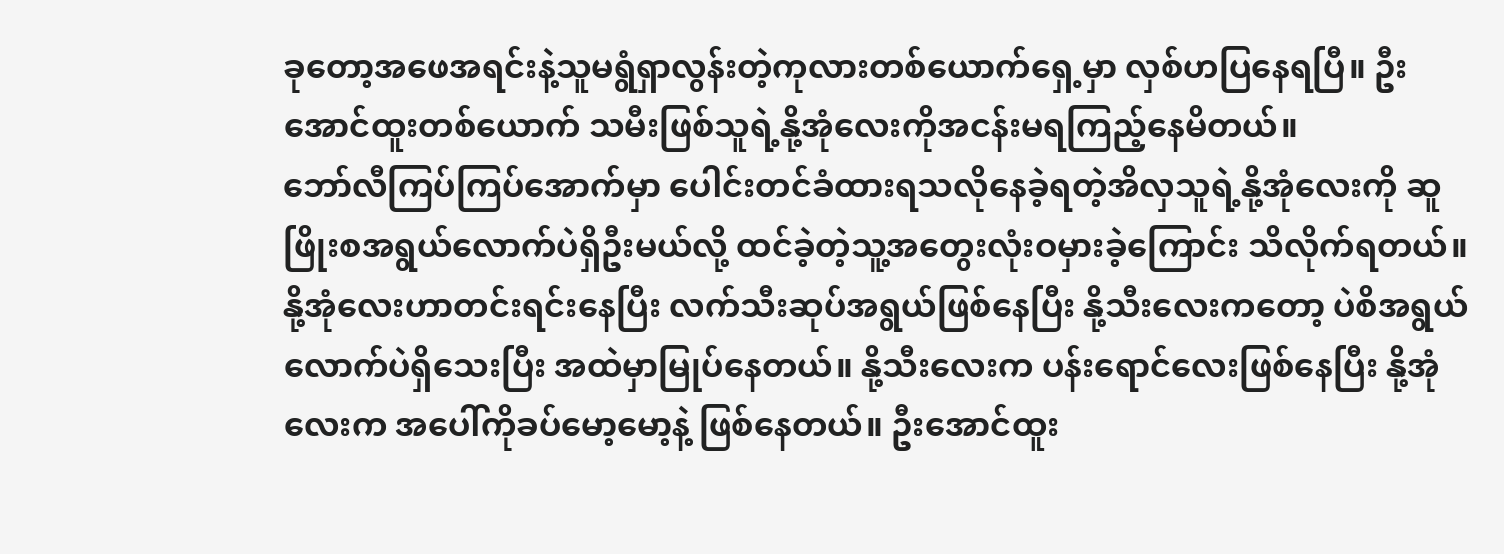ခုတော့အဖေအရင်းနဲ့သူမရွံရှာလွန်းတဲ့ကုလားတစ်ယောက်ရှေ့မှာ လှစ်ဟပြနေရပြီ။ ဦးအောင်ထူးတစ်ယောက် သမီးဖြစ်သူရဲ့နို့အုံလေးကိုအငန်းမရကြည့်နေမိတယ်။
ဘော်လီကြပ်ကြပ်အောက်မှာ ပေါင်းတင်ခံထားရသလိုနေခဲ့ရတဲ့အိလှသူရဲ့နို့အုံလေးကို ဆူဖြိုးစအရွယ်လောက်ပဲရှိဦးမယ်လို့ ထင်ခဲ့တဲ့သူ့အတွေးလုံးဝမှားခဲ့ကြောင်း သိလိုက်ရတယ်။နို့အုံလေးဟာတင်းရင်းနေပြီး လက်သီးဆုပ်အရွယ်ဖြစ်နေပြီး နို့သီးလေးကတော့ ပဲစိအရွယ်လောက်ပဲရှိသေးပြီး အထဲမှာမြုပ်နေတယ်။ နို့သီးလေးက ပန်းရောင်လေးဖြစ်နေပြီး နို့အုံလေးက အပေါ်ကိုခပ်မော့မော့နဲ့ ဖြစ်နေတယ်။ ဦးအောင်ထူး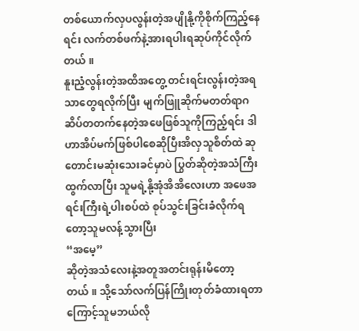တစ်ယောက်လှပလွန်းတဲ့အပျိုနို့ကိုစိုက်ကြည့်နေရင်း လက်တစ်ဖက်နဲ့အားရပါးရဆုပ်ကိုင်လိုက်တယ်။
နူးညံ့လွန်းတဲ့အထိအတွေ့ တင်းရင်းလွန်းတဲ့အရသာတွေရလိုက်ပြီး မျက်ဖြူဆိုက်မတတ်ရာဂဆိပ်တတက်နေတဲ့အဖေဖြစ်သူကိုကြည့်ရင်း ဒါဟာအိပ်မက်ဖြစ်ပါစေဆိုပြီးအိလှသူစိတ်ထဲ ဆုတောင်းမဆုံးသေးခင်မှာပဲ ပြွတ်ဆိုတဲ့အသံကြီးထွက်လာပြီး သူမရဲ့နို့အုံအိအိလေးဟာ အဖေအရင်းကြီးရဲ့ပါးစပ်ထဲ စုပ်သွင်းခြင်းခံလိုက်ရတော့သူမလန့်သွားပြီး
“အမေ့”
ဆိုတဲ့အသံလေးနဲ့အတူအတင်းရုန်းမိတော့တယ်။ သို့သော်လက်ပြန်ကြိုးတုတ်ခံထားရတာကြောင့်သူမဘယ်လို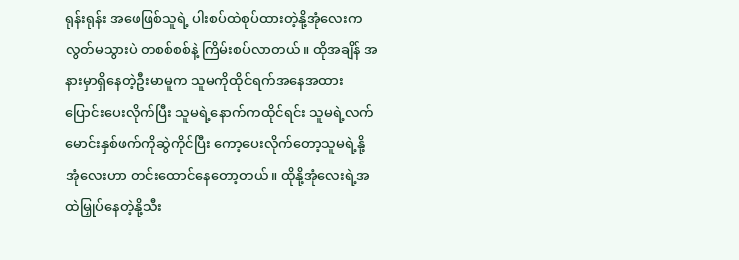ရုန်းရုန်း အဖေဖြစ်သူရဲ့ ပါးစပ်ထဲစုပ်ထားတဲ့နို့အုံလေးကလွတ်မသွားပဲ တစစ်စစ်နဲ့ ကြိမ်းစပ်လာတယ်။ ထိုအချိန် အနားမှာရှိနေတဲ့ဦးမာမူက သူမကိုထိုင်ရက်အနေအထားပြောင်းပေးလိုက်ပြီး သူမရဲ့နောက်ကထိုင်ရင်း သူမရဲ့လက်မောင်းနှစ်ဖက်ကိုဆွဲကိုင်ပြီး ကော့ပေးလိုက်တော့သူမရဲ့နို့အုံလေးဟာ တင်းထောင်နေတော့တယ်။ ထိုနို့အုံလေးရဲ့အထဲမြှုပ်နေတဲ့နို့သီး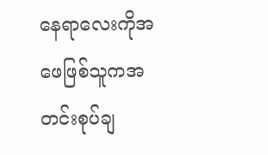နေရာလေးကိုအဖေဖြစ်သူကအတင်းစုပ်ချ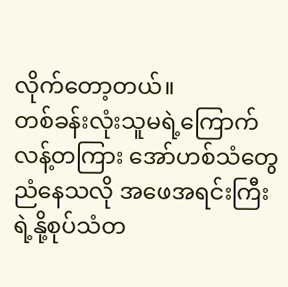လိုက်တော့တယ်။
တစ်ခန်းလုံးသူမရဲ့ကြောက်လန့်တကြား အော်ဟစ်သံတွေညံနေသလို အဖေအရင်းကြီးရဲ့နို့စုပ်သံတ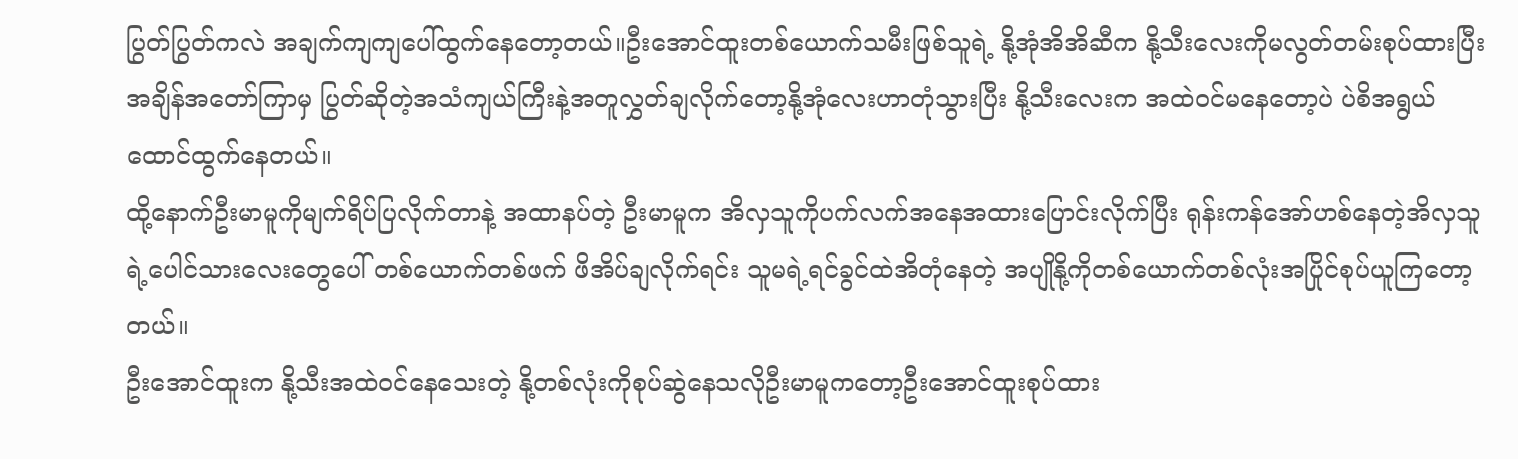ပြွတ်ပြွတ်ကလဲ အချက်ကျကျပေါ်ထွက်နေတော့တယ်။ဦးအောင်ထူးတစ်ယောက်သမီးဖြစ်သူရဲ့ နို့အုံအိအိဆီက နို့သီးလေးကိုမလွတ်တမ်းစုပ်ထားပြီး အချိန်အတော်ကြာမှ ပြွတ်ဆိုတဲ့အသံကျယ်ကြီးနဲ့အတူလွှတ်ချလိုက်တော့နို့အုံလေးဟာတုံသွားပြီး နို့သီးလေးက အထဲဝင်မနေတော့ပဲ ပဲစိအရွယ်ထောင်ထွက်နေတယ်။
ထို့နောက်ဦးမာမူကိုမျက်ရိပ်ပြလိုက်တာနဲ့ အထာနပ်တဲ့ ဦးမာမူက အိလှသူကိုပက်လက်အနေအထားပြောင်းလိုက်ပြီး ရုန်းကန်အော်ဟစ်နေတဲ့အိလှသူရဲ့ပေါင်သားလေးတွေပေါ် တစ်ယောက်တစ်ဖက် ဖိအိပ်ချလိုက်ရင်း သူမရဲ့ရင်ခွင်ထဲအိတုံနေတဲ့ အပျိုနို့ကိုတစ်ယောက်တစ်လုံးအပြိုင်စုပ်ယူကြတော့တယ်။
ဦးအောင်ထူးက နို့သီးအထဲဝင်နေသေးတဲ့ နို့တစ်လုံးကိုစုပ်ဆွဲနေသလိုဦးမာမူကတော့ဦးအောင်ထူးစုပ်ထား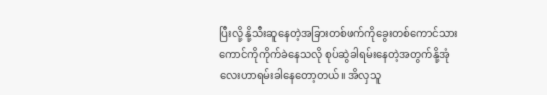ပြီးလို့ နို့သီးဆူနေတဲ့အခြားတစ်ဖက်ကိုခွေးတစ်ကောင်သားကောင်ကိုကိုက်ခဲနေသလို စုပ်ဆွဲခါရမ်းနေတဲ့အတွက်နို့အုံလေးဟာရမ်းခါနေတော့တယ်။ အိလှသူ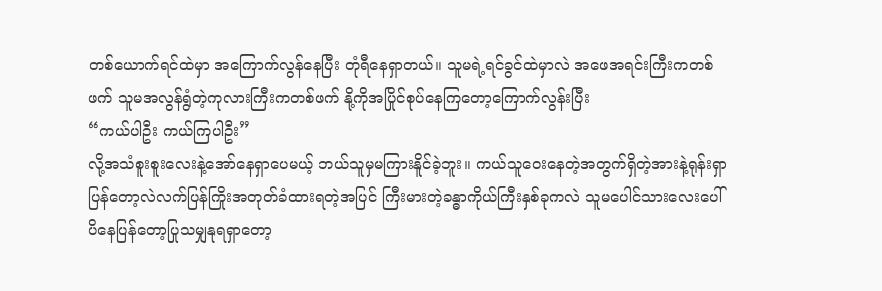တစ်ယောက်ရင်ထဲမှာ အကြောက်လွန်နေပြီး တုံရီနေရှာတယ်။ သူမရဲ့ရင်ခွင်ထဲမှာလဲ အဖေအရင်းကြီးကတစ်ဖက် သူမအလွန်ရွံတဲ့ကုလားကြီးကတစ်ဖက် နို့ကိုအပြိုင်စုပ်နေကြတော့ကြောက်လွန်းပြီး
“ကယ်ပါဦး ကယ်ကြပါဦး”
လို့အသံစူးစူးလေးနဲ့အော်နေရှာပေမယ့် ဘယ်သူမှမကြားနိူင်ခဲ့ဘူး။ ကယ်သူဝေးနေတဲ့အတွက်ရှိတဲ့အားနဲ့ရုန်းရှာပြန်တော့လဲလက်ပြန်ကြိုးအတုတ်ခံထားရတဲ့အပြင် ကြီးမားတဲ့ခန္ဓာကိုယ်ကြီးနှစ်ခုကလဲ သူမပေါင်သားလေးပေါ်ပိနေပြန်တော့ပြုသမျှနုရရှာတော့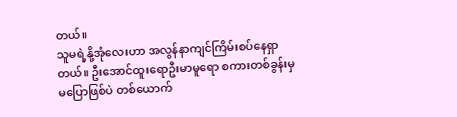တယ်။
သူမရဲ့နို့အုံလေးဟာ အလွန်နာကျင်ကြိမ်းစပ်နေရှာတယ်။ ဦးအောင်ထူးရောဦးမာမူရော စကားတစ်ခွန်းမှမပြောဖြစ်ပဲ တစ်ယောက်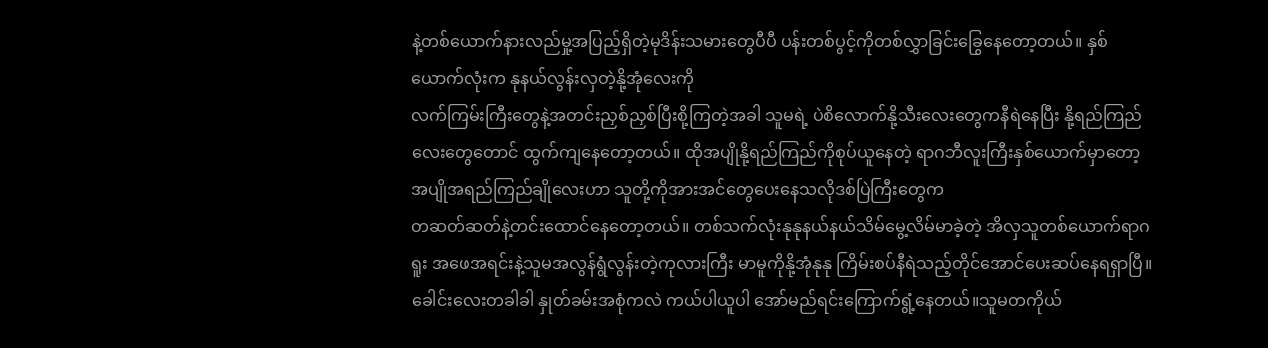နဲ့တစ်ယောက်နားလည်မှု့အပြည့်ရှိတဲ့မုဒိန်းသမားတွေပီပီ ပန်းတစ်ပွင့်ကိုတစ်လွှာခြင်းခြွေနေတော့တယ်။ နှစ်ယောက်လုံးက နုနယ်လွန်းလှတဲ့နို့အုံလေးကို
လက်ကြမ်းကြီးတွေနဲ့အတင်းညှစ်ညှစ်ပြီးစို့ကြတဲ့အခါ သူမရဲ့ ပဲစိလောက်နို့သီးလေးတွေကနီရဲနေပြီး နို့ရည်ကြည်လေးတွေတောင် ထွက်ကျနေတော့တယ်။ ထိုအပျိုနို့ရည်ကြည်ကိုစုပ်ယူနေတဲ့ ရာဂဘီလူးကြီးနှစ်ယောက်မှာတော့အပျိုအရည်ကြည်ချိုလေးဟာ သူတို့ကိုအားအင်တွေပေးနေသလိုဒစ်ပြဲကြီးတွေက
တဆတ်ဆတ်နဲ့တင်းထောင်နေတော့တယ်။ တစ်သက်လုံးနုနုနယ်နယ်သိမ်မွေ့လိမ်မာခဲ့တဲ့ အိလှသူတစ်ယောက်ရာဂရူး အဖေအရင်းနဲ့သူမအလွန်ရွံလွန်းတဲ့ကုလားကြီး မာမူကိုနို့အုံနုနု ကြိမ်းစပ်နီရဲသည့်တိုင်အောင်ပေးဆပ်နေရရှာပြီ။ ခေါင်းလေးတခါခါ နှုတ်ခမ်းအစုံကလဲ ကယ်ပါယူပါ အော်မည်ရင်းကြောက်ရွံ့နေတယ်။သူမတကိုယ်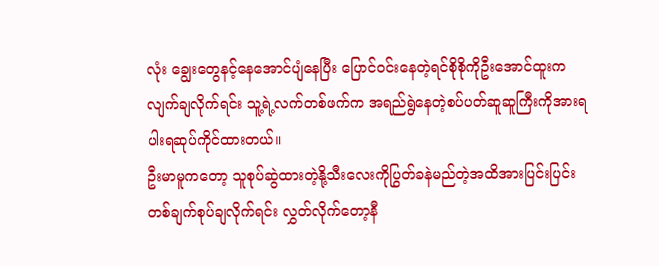လုံး ချွေးတွေနင့်နေအောင်ပျံနေပြီး ပြောင်ဝင်းနေတဲ့ရင်စိုစိုကိုဦးအောင်ထူးကလျက်ချလိုက်ရင်း သူ့ရဲ့လက်တစ်ဖက်က အရည်ရွဲနေတဲ့စပ်ပတ်ဆူဆူကြီးကိုအားရပါးရဆုပ်ကိုင်ထားတယ်။
ဦးမာမူကတော့ သူစုပ်ဆွဲထားတဲ့နို့သီးလေးကိုပြွတ်ခနဲမည်တဲ့အထိအားပြင်းပြင်းတစ်ချက်စုပ်ချလိုက်ရင်း လွှတ်လိုက်တော့နီ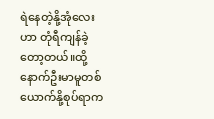ရဲနေတဲ့နို့အုံလေးဟာ တုံရီကျန်ခဲ့တော့တယ်။ထို့နောက်ဦးမာမူတစ်ယောက်နို့စုပ်ရာက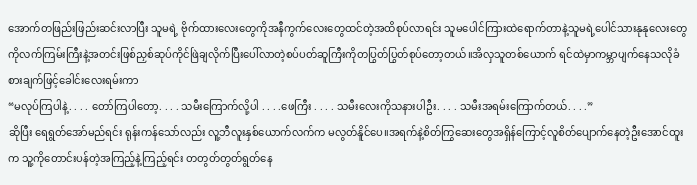အောက်တဖြည်းဖြည်းဆင်းလာပြီး သူမရဲ့ ဗိုက်ထားလေးတွေကိုအနီကွက်လေးတွေထင်တဲ့အထိစုပ်လာရင်း သူမပေါင်ကြားထဲရောက်တာနဲ့သူမရဲ့ပေါင်သားနုနုလေးတွေကိုလက်ကြမ်းကြီးနဲ့အတင်းဖြစ်ညှစ်ဆုပ်ကိုင်ဖြဲချလိုက်ပြီးပေါ်လာတဲ့စပ်ပတ်ဆူကြီးကိုတပြွတ်ပြွတ်စုပ်တော့တယ်။အိလှသူတစ်ယောက် ရင်ထဲမှာကမ္ဘာပျက်နေသလိုခံစားချက်ဖြင့်ခေါင်းလေးရမ်းကာ
“မလုပ်ကြပါနဲ့. . . . တော်ကြပါတော့. . . . သမီးကြောက်လို့ပါ . . . .ဖေကြီး . . . . သမီးလေးကိုသနားပါဦး. . . . သမီးအရမ်းကြောက်တယ်. . . .”
ဆိုပြီး ရေရွတ်အော်မည်ရင်း ရုန်းကန်သော်လည်း လူ့ဘီလူးနှစ်ယောက်လက်က မလွတ်နိူင်ပေ။အရက်နဲ့စိတ်ကြွဆေးတွေအရှိန်ကြောင့်လူစိတ်ပျောက်နေတဲ့ဦးအောင်ထူးက သူ့ကိုတောင်းပန်တဲ့အကြည့်နဲ့ကြည့်ရင်း တတွတ်တွတ်ရွတ်နေ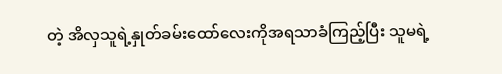တဲ့ အိလှသူရဲ့နှုတ်ခမ်းထော်လေးကိုအရသာခံကြည့်ပြီး သူမရဲ့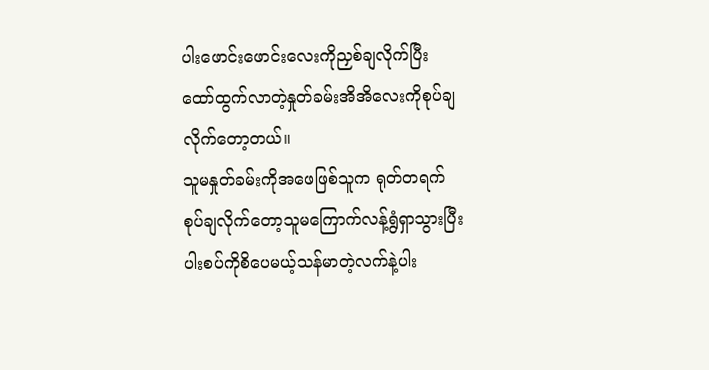ပါးဖောင်းဖောင်းလေးကိုညှစ်ချလိုက်ပြီး ထော်ထွက်လာတဲ့နှုတ်ခမ်းအိအိလေးကိုစုပ်ချလိုက်တော့တယ်။
သူမနှုတ်ခမ်းကိုအဖေဖြစ်သူက ရုတ်တရက် စုပ်ချလိုက်တော့သူမကြောက်လန့်ရွံရှာသွားပြီး ပါးစပ်ကိုစိပေမယ့်သန်မာတဲ့လက်နဲ့ပါး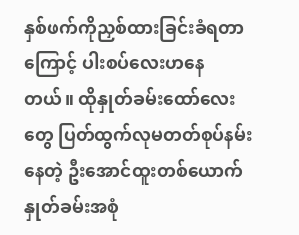နှစ်ဖက်ကိုညှစ်ထားခြင်းခံရတာကြောင့် ပါးစပ်လေးဟနေတယ်။ ထိုနှုတ်ခမ်းထော်လေးတွေ ပြတ်ထွက်လုမတတ်စုပ်နမ်းနေတဲ့ ဦးအောင်ထူးတစ်ယောက်နှုတ်ခမ်းအစုံ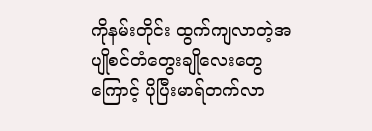ကိုနမ်းတိုင်း ထွက်ကျလာတဲ့အပျိုစင်တံတွေးချိုလေးတွေကြောင့် ပိုပြီးမာရ်တက်လာ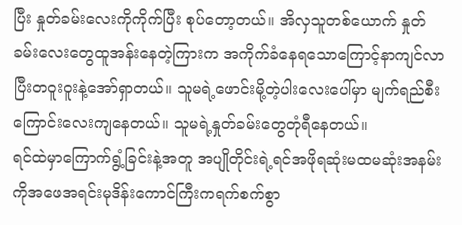ပြီး နှုတ်ခမ်းလေးကိုကိုက်ပြီး စုပ်တော့တယ်။ အိလှသူတစ်ယောက် နှုတ်ခမ်းလေးတွေထူအန်းနေတဲ့ကြားက အကိုက်ခံနေရသောကြောင့်နာကျင်လာပြီးတဝူးဝူးနဲ့အော်ရှာတယ်။ သူမရဲ့ဖောင်းမို့တဲ့ပါးလေးပေါ်မှာ မျက်ရည်စီးကြောင်းလေးကျနေတယ်။ သူမရဲ့နှုတ်ခမ်းတွေတုံရီနေတယ်။
ရင်ထဲမှာကြောက်ရွံ့ခြင်းနဲ့အတူ အပျိုတိုင်းရဲ့ရင်အဖိုရဆုံးမထမဆုံးအနမ်းကိုအဖေအရင်းမုဒိန်းကောင်ကြီးကရက်စက်စွာ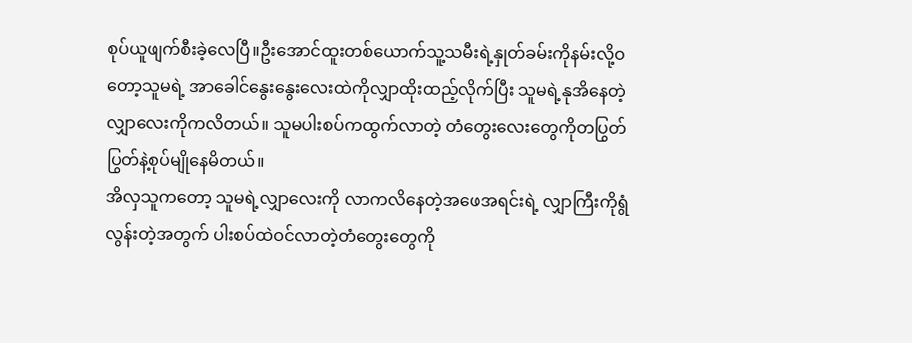စုပ်ယူဖျက်စီးခဲ့လေပြီ။ဦးအောင်ထူးတစ်ယောက်သူ့သမီးရဲ့နှုတ်ခမ်းကိုနမ်းလို့ဝတော့သူမရဲ့ အာခေါင်နွေးနွေးလေးထဲကိုလျှာထိုးထည့်လိုက်ပြီး သူမရဲ့နုအိနေတဲ့လျှာလေးကိုကလိတယ်။ သူမပါးစပ်ကထွက်လာတဲ့ တံတွေးလေးတွေကိုတပြွတ်ပြွတ်နဲ့စုပ်မျိုနေမိတယ်။
အိလှသူကတော့ သူမရဲ့လျှာလေးကို လာကလိနေတဲ့အဖေအရင်းရဲ့ လျှာကြီးကိုရွံလွန်းတဲ့အတွက် ပါးစပ်ထဲဝင်လာတဲ့တံတွေးတွေကို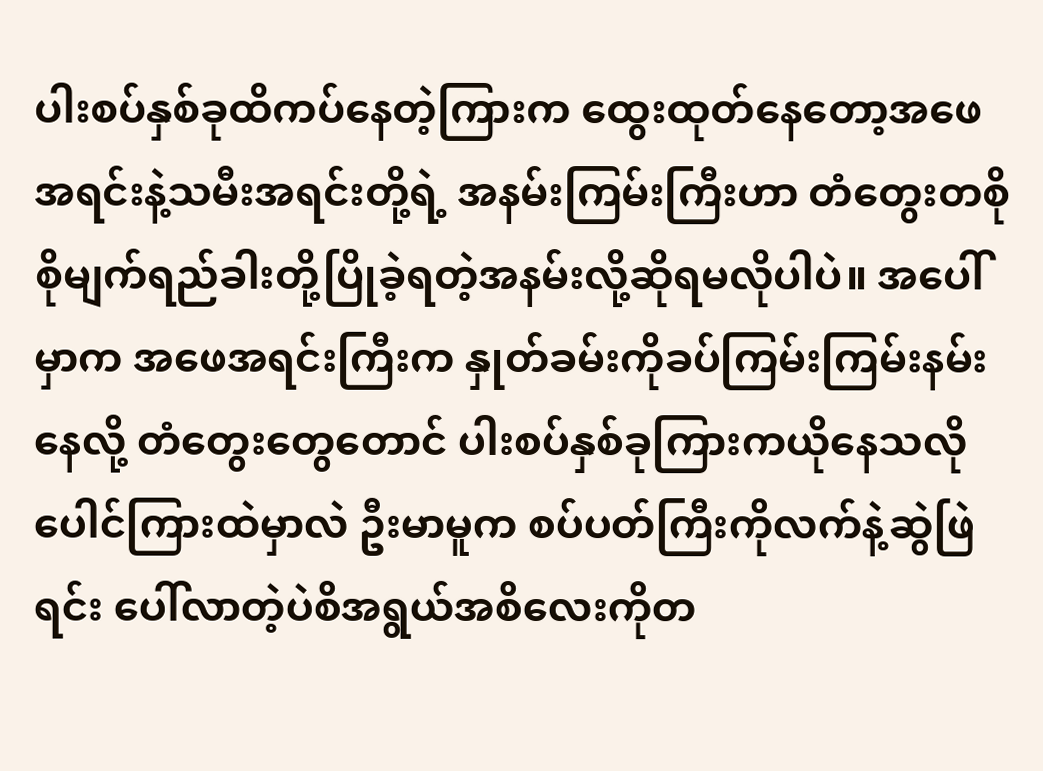ပါးစပ်နှစ်ခုထိကပ်နေတဲ့ကြားက ထွေးထုတ်နေတော့အဖေအရင်းနဲ့သမီးအရင်းတို့ရဲ့ အနမ်းကြမ်းကြီးဟာ တံတွေးတစိုစိုမျက်ရည်ခါးတို့ပြိုခဲ့ရတဲ့အနမ်းလို့ဆိုရမလိုပါပဲ။ အပေါ်မှာက အဖေအရင်းကြီးက နှုတ်ခမ်းကိုခပ်ကြမ်းကြမ်းနမ်းနေလို့ တံတွေးတွေတောင် ပါးစပ်နှစ်ခုကြားကယိုနေသလို ပေါင်ကြားထဲမှာလဲ ဦးမာမူက စပ်ပတ်ကြီးကိုလက်နဲ့ဆွဲဖြဲရင်း ပေါ်လာတဲ့ပဲစိအရွယ်အစိလေးကိုတ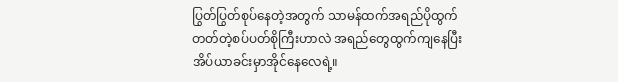ပြွတ်ပြွတ်စုပ်နေတဲ့အတွက် သာမန်ထက်အရည်ပိုထွက်တတ်တဲ့စပ်ပတ်စိုကြီးဟာလဲ အရည်တွေထွက်ကျနေပြီး အိပ်ယာခင်းမှာအိုင်နေလေရဲ့။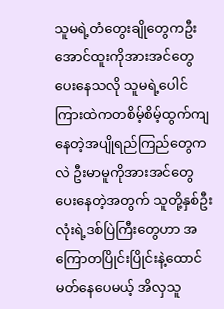သူမရဲ့တံတွေးချိုတွေကဦးအောင်ထူးကိုအားအင်တွေပေးနေသလို သူမရဲ့ပေါင်ကြားထဲကတစိမ့်စိမ့်ထွက်ကျနေတဲ့အပျိုရည်ကြည်တွေကလဲ ဦးမာမူကိုအားအင်တွေပေးနေတဲ့အတွက် သူတို့နှစ်ဦးလုံးရဲ့ဒစ်ပြဲကြီးတွေဟာ အကြောတပြိုင်းပြိုင်းနဲ့ထောင်မတ်နေပေမယ့် အိလှသူ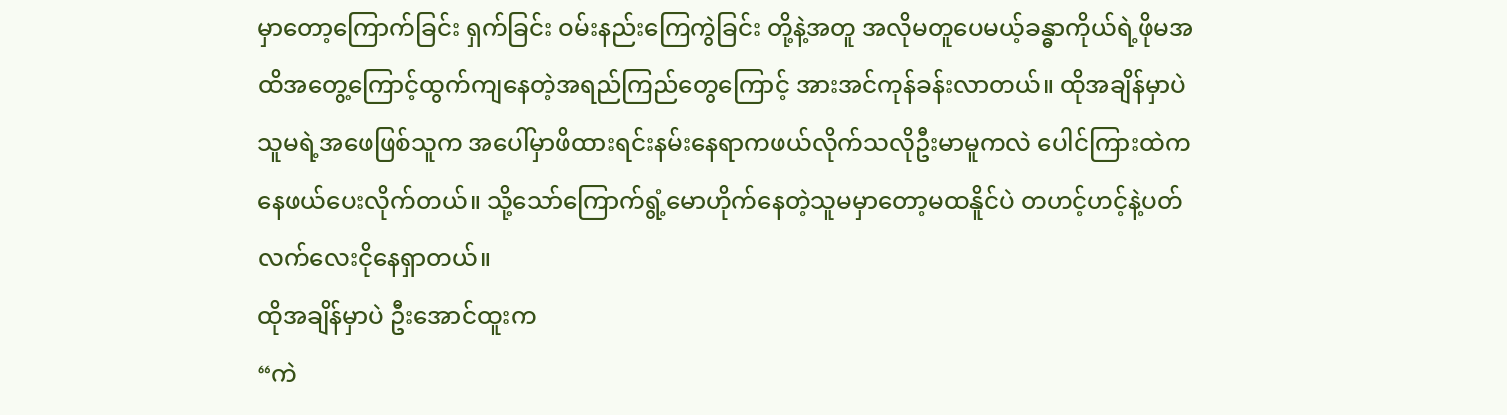မှာတော့ကြောက်ခြင်း ရှက်ခြင်း ဝမ်းနည်းကြေကွဲခြင်း တို့နဲ့အတူ အလိုမတူပေမယ့်ခန္ဓာကိုယ်ရဲ့ဖိုမအထိအတွေ့ကြောင့်ထွက်ကျနေတဲ့အရည်ကြည်တွေကြောင့် အားအင်ကုန်ခန်းလာတယ်။ ထိုအချိန်မှာပဲ သူမရဲ့အဖေဖြစ်သူက အပေါ်မှာဖိထားရင်းနမ်းနေရာကဖယ်လိုက်သလိုဦးမာမူကလဲ ပေါင်ကြားထဲကနေဖယ်ပေးလိုက်တယ်။ သို့သော်ကြောက်ရွံ့မောဟိုက်နေတဲ့သူမမှာတော့မထနိူင်ပဲ တဟင့်ဟင့်နဲ့ပတ်လက်လေးငိုနေရှာတယ်။
ထိုအချိန်မှာပဲ ဦးအောင်ထူးက
“ကဲ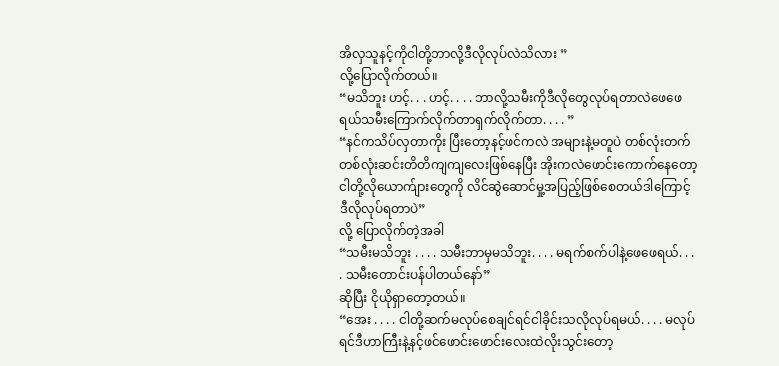အိလှသူနင့်ကိုငါတို့ဘာလို့ဒီလိုလုပ်လဲသိလား ”
လို့ပြောလိုက်တယ်။
“မသိဘူး ဟင့်. . . ဟင့်. . . . ဘာလို့သမီးကိုဒီလိုတွေလုပ်ရတာလဲဖေဖေရယ်သမီးကြောက်လိုက်တာရှက်လိုက်တာ. . . . ”
“နင်ကသိပ်လှတာကိုး ပြီးတော့နင့်ဖင်ကလဲ အများနဲ့မတူပဲ တစ်လုံးတက်တစ်လုံးဆင်းတိတိကျကျလေးဖြစ်နေပြီး အိုးကလဲဖောင်းကောက်နေတော့ ငါတို့လိုယောက်ျားတွေကို လိင်ဆွဲဆောင်မှု့အပြည့်ဖြစ်စေတယ်ဒါကြောင့်ဒီလိုလုပ်ရတာပဲ”
လို့ ပြောလိုက်တဲ့အခါ
“သမီးမသိဘူး . . . . သမီးဘာမှမသိဘူး. . . . မရက်စက်ပါနဲ့ဖေဖေရယ်. . . . သမီးတောင်းပန်ပါတယ်နော်”
ဆိုပြီး ငိုယိုရှာတော့တယ်။
“အေး . . . . ငါတို့ဆက်မလုပ်စေချင်ရင်ငါခိုင်းသလိုလုပ်ရမယ်. . . . မလုပ်ရင်ဒီဟာကြီးနဲ့နင့်ဖင်ဖောင်းဖောင်းလေးထဲလိုးသွင်းတော့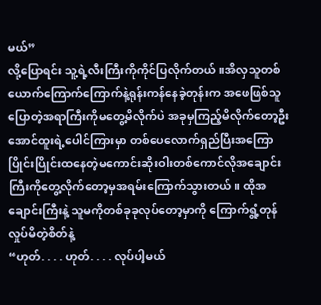မယ်”
လို့ပြောရင်း သူ့ရဲ့လီးကြီးကိုကိုင်ပြလိုက်တယ်။အိလှသူတစ်ယောက်ကြောက်ကြောက်နဲ့ရုန်းကန်နေခဲ့တုန်းက အဖေဖြစ်သူပြောတဲ့အရာကြီးကိုမတွေ့မိလိုက်ပဲ အခုမှကြည့်မိလိုက်တော့ဦးအောင်ထူးရဲ့ပေါင်ကြားမှာ တစ်ပေလောက်ရှည်ပြီးအကြောပြိုင်းပြိုင်းထနေတဲ့မကောင်းဆိုးဝါးတစ်ကောင်လိုအချောင်းကြီးကိုတွေ့လိုက်တော့မှအရမ်းကြောက်သွားတယ်။ ထိုအချောင်းကြီးနဲ့ သူမကိုတစ်ခုခုလုပ်တော့မှာကို ကြောက်ရွံ့တုန်လှုပ်မိတဲ့စိတ်နဲ့
“ဟုတ်. . . . ဟုတ်. . . . လုပ်ပါ့မယ်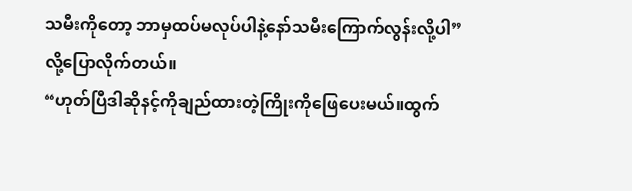သမီးကိုတော့ ဘာမှထပ်မလုပ်ပါနဲ့နော်သမီးကြောက်လွန်းလို့ပါ”
လို့ပြောလိုက်တယ်။
“ဟုတ်ပြီဒါဆိုနင့်ကိုချည်ထားတဲ့ကြိုးကိုဖြေပေးမယ်။ထွက်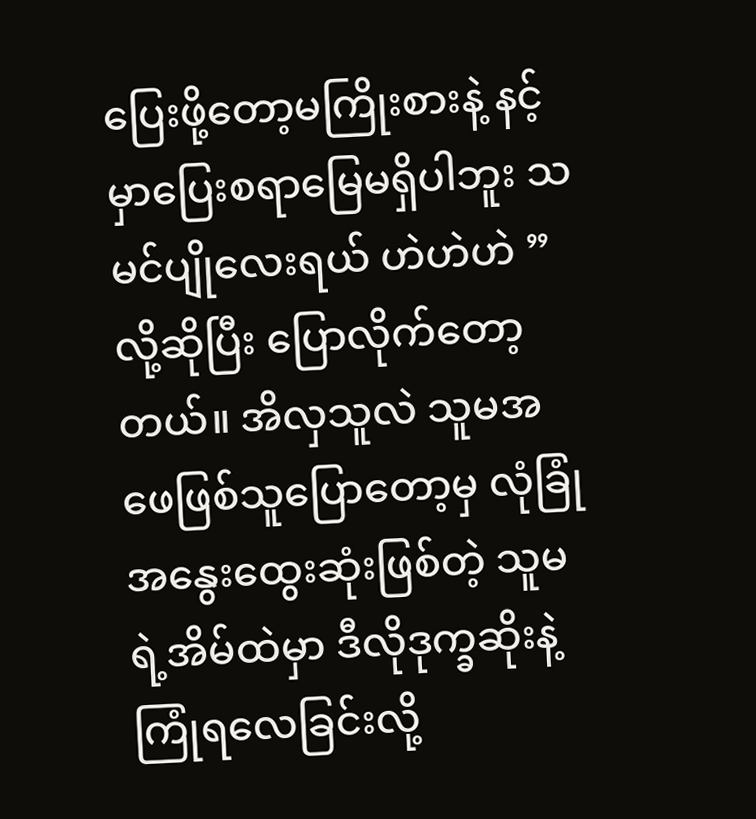ပြေးဖို့တော့မကြိုးစားနဲ့ နင့်မှာပြေးစရာမြေမရှိပါဘူး သမင်ပျိုလေးရယ် ဟဲဟဲဟဲ ”
လို့ဆိုပြီး ပြောလိုက်တော့တယ်။ အိလှသူလဲ သူမအဖေဖြစ်သူပြောတော့မှ လုံခြုံအနွေးထွေးဆုံးဖြစ်တဲ့ သူမရဲ့အိမ်ထဲမှာ ဒီလိုဒုက္ခဆိုးနဲ့ကြုံရလေခြင်းလို့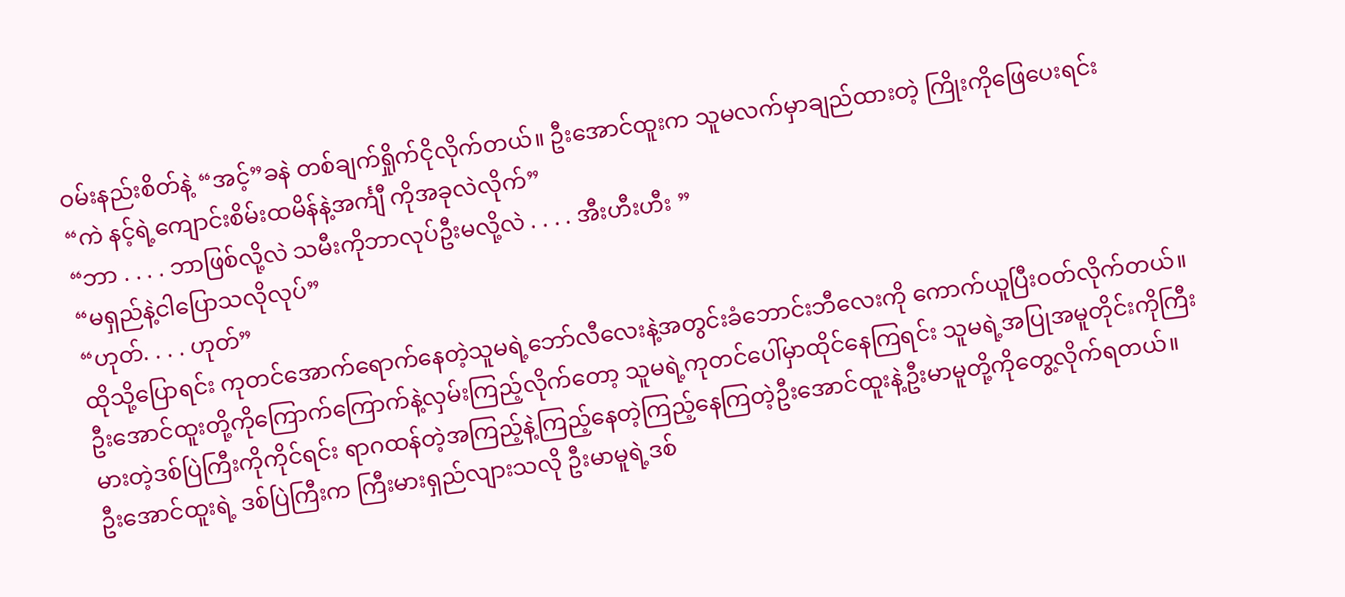ဝမ်းနည်းစိတ်နဲ့ “အင့်”ခနဲ တစ်ချက်ရှိုက်ငိုလိုက်တယ်။ ဦးအောင်ထူးက သူမလက်မှာချည်ထားတဲ့ ကြိုးကိုဖြေပေးရင်း
“ကဲ နင့်ရဲ့ကျောင်းစိမ်းထမိန်နဲ့အင်္ကျီ ကိုအခုလဲလိုက်”
“ဘာ . . . . ဘာဖြစ်လို့လဲ သမီးကိုဘာလုပ်ဦးမလို့လဲ . . . . အီးဟီးဟီး ”
“မရှည်နဲ့ငါပြောသလိုလုပ်”
“ဟုတ်. . . . ဟုတ်”
ထိုသို့ပြောရင်း ကုတင်အောက်ရောက်နေတဲ့သူမရဲ့ဘော်လီလေးနဲ့အတွင်းခံဘောင်းဘီလေးကို ကောက်ယူပြီးဝတ်လိုက်တယ်။ ဦးအောင်ထူးတို့ကိုကြောက်ကြောက်နဲ့လှမ်းကြည့်လိုက်တော့ သူမရဲ့ကုတင်ပေါ်မှာထိုင်နေကြရင်း သူမရဲ့အပြုအမူတိုင်းကိုကြီးမားတဲ့ဒစ်ပြဲကြီးကိုကိုင်ရင်း ရာဂထန်တဲ့အကြည့်နဲ့ကြည့်နေတဲ့ကြည့်နေကြတဲ့ဦးအောင်ထူးနဲ့ဦးမာမူတို့ကိုတွေ့လိုက်ရတယ်။
ဦးအောင်ထူးရဲ့ ဒစ်ပြဲကြီးက ကြီးမားရှည်လျားသလို ဦးမာမူရဲ့ဒစ်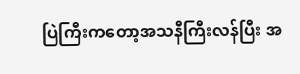ပြဲကြီးကတော့အသနီကြီးလန်ပြီး အ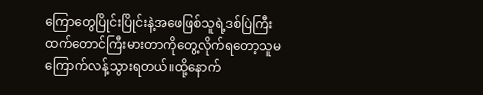ကြောတွေပြိုင်းပြိုင်းနဲ့အဖေဖြစ်သူရဲ့ဒစ်ပြဲကြီးထက်တောင်ကြီးမားတာကိုတွေ့လိုက်ရတော့သူမကြောက်လန့်သွားရတယ်။ထို့နောက်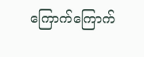ကြောက်ကြောက်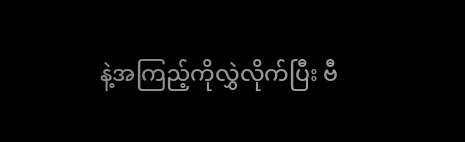နဲ့အကြည့်ကိုလွှဲလိုက်ပြီး ဗီ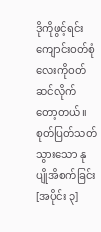ဒိုကိုဖွင့်ရင်း ကျောင်းဝတ်စုံလေးကိုဝတ်ဆင်လိုက်တော့တယ်။
စုတ်ပြတ်သတ်သွားသော နုပျိုအိစက်ခြင်း [အပိုင်း ၃]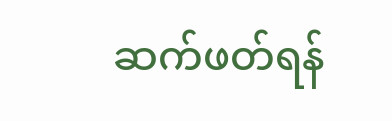ဆက်ဖတ်ရန်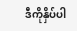ဒီကိုနှိပ်ပါ